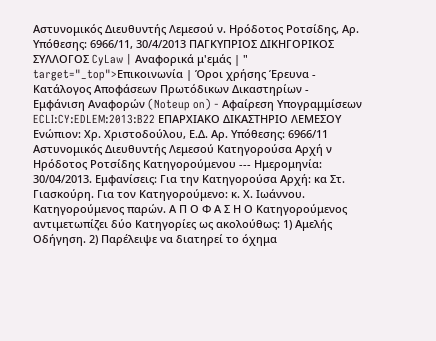Αστυνομικός Διευθυντής Λεμεσού ν. Ηρόδοτος Ροτσίδης, Αρ. Υπόθεσης: 6966/11, 30/4/2013 ΠΑΓΚΥΠΡΙΟΣ ΔΙΚΗΓΟΡΙΚΟΣ ΣΥΛΛΟΓΟΣ CyLaw | Αναφορικά μ'εμάς | " target="_top">Επικοινωνία | Όροι χρήσης Έρευνα - Κατάλογος Αποφάσεων Πρωτόδικων Δικαστηρίων - Εμφάνιση Αναφορών (Noteup on) - Αφαίρεση Υπογραμμίσεων ECLI:CY:EDLEM:2013:B22 ΕΠΑΡΧΙΑΚΟ ΔΙΚΑΣΤΗΡΙΟ ΛΕΜΕΣΟΥ Ενώπιον: Χρ. Χριστοδούλου, Ε.Δ. Αρ. Υπόθεσης: 6966/11 Αστυνομικός Διευθυντής Λεμεσού Κατηγορούσα Αρχή ν Ηρόδοτος Ροτσίδης Κατηγορούμενου --- Ημερομηνία: 30/04/2013. Εμφανίσεις: Για την Κατηγορούσα Αρχή: κα Στ. Γιασκούρη. Για τον Κατηγορούμενο: κ. Χ. Ιωάννου. Κατηγορούμενος παρών. Α Π Ο Φ Α Σ Η Ο Κατηγορούμενος αντιμετωπίζει δύο Κατηγορίες ως ακολούθως: 1) Αμελής Οδήγηση. 2) Παρέλειψε να διατηρεί το όχημα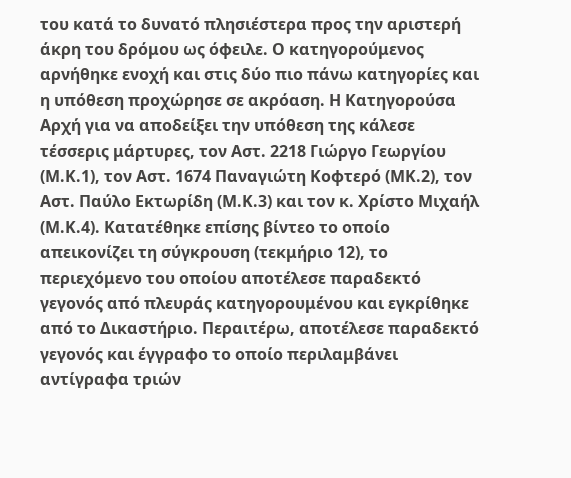του κατά το δυνατό πλησιέστερα προς την αριστερή άκρη του δρόμου ως όφειλε. Ο κατηγορούμενος αρνήθηκε ενοχή και στις δύο πιο πάνω κατηγορίες και η υπόθεση προχώρησε σε ακρόαση. Η Κατηγορούσα Αρχή για να αποδείξει την υπόθεση της κάλεσε τέσσερις μάρτυρες, τον Αστ. 2218 Γιώργο Γεωργίου (Μ.Κ.1), τον Αστ. 1674 Παναγιώτη Κοφτερό (ΜΚ.2), τον Αστ. Παύλο Εκτωρίδη (Μ.Κ.3) και τον κ. Χρίστο Μιχαήλ (Μ.Κ.4). Κατατέθηκε επίσης βίντεο το οποίο απεικονίζει τη σύγκρουση (τεκμήριο 12), το περιεχόμενο του οποίου αποτέλεσε παραδεκτό γεγονός από πλευράς κατηγορουμένου και εγκρίθηκε από το Δικαστήριο. Περαιτέρω, αποτέλεσε παραδεκτό γεγονός και έγγραφο το οποίο περιλαμβάνει αντίγραφα τριών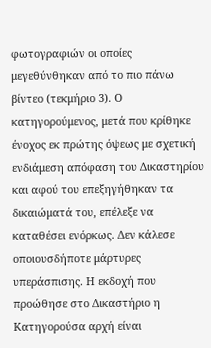φωτογραφιών οι οποίες μεγεθύνθηκαν από το πιο πάνω βίντεο (τεκμήριο 3). Ο κατηγορούμενος, μετά που κρίθηκε ένοχος εκ πρώτης όψεως με σχετική ενδιάμεση απόφαση του Δικαστηρίου και αφού του επεξηγήθηκαν τα δικαιώματά του, επέλεξε να καταθέσει ενόρκως. Δεν κάλεσε οποιουσδήποτε μάρτυρες υπεράσπισης. Η εκδοχή που προώθησε στο Δικαστήριο η Κατηγορούσα αρχή είναι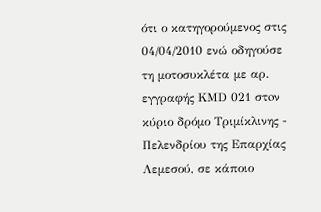ότι ο κατηγορούμενος στις 04/04/2010 ενώ οδηγούσε τη μοτοσυκλέτα με αρ. εγγραφής ΚΜD 021 στoν κύριο δρόμο Τριμίκλινης - Πελενδρίου της Επαρχίας Λεμεσού, σε κάποιο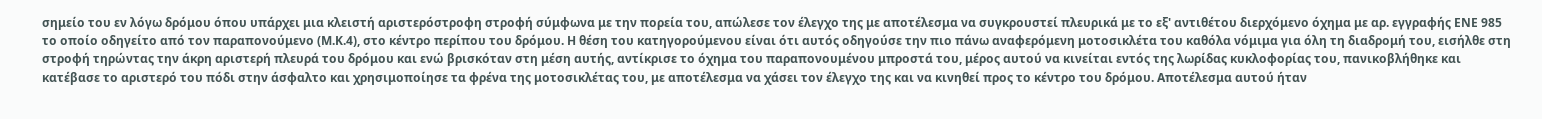σημείο του εν λόγω δρόμου όπου υπάρχει μια κλειστή αριστερόστροφη στροφή σύμφωνα με την πορεία του, απώλεσε τον έλεγχο της με αποτέλεσμα να συγκρουστεί πλευρικά με το εξ' αντιθέτου διερχόμενο όχημα με αρ. εγγραφής ΕΝΕ 985 το οποίο οδηγείτο από τον παραπονούμενο (Μ.Κ.4), στο κέντρο περίπου του δρόμου. Η θέση του κατηγορούμενου είναι ότι αυτός οδηγούσε την πιο πάνω αναφερόμενη μοτοσικλέτα του καθόλα νόμιμα για όλη τη διαδρομή του, εισήλθε στη στροφή τηρώντας την άκρη αριστερή πλευρά του δρόμου και ενώ βρισκόταν στη μέση αυτής, αντίκρισε το όχημα του παραπονουμένου μπροστά του, μέρος αυτού να κινείται εντός της λωρίδας κυκλοφορίας του, πανικοβλήθηκε και κατέβασε το αριστερό του πόδι στην άσφαλτο και χρησιμοποίησε τα φρένα της μοτοσικλέτας του, με αποτέλεσμα να χάσει τον έλεγχο της και να κινηθεί προς το κέντρο του δρόμου. Αποτέλεσμα αυτού ήταν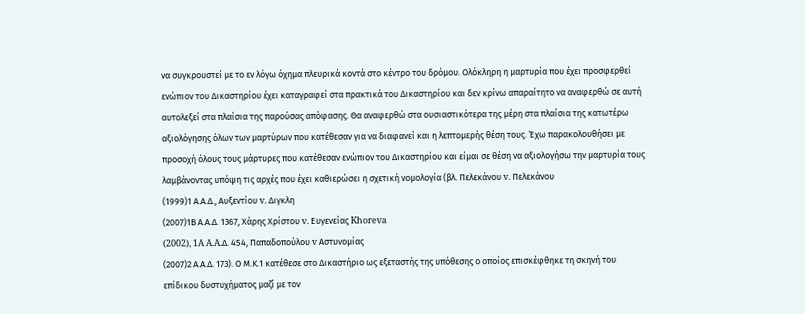να συγκρουστεί με το εν λόγω όχημα πλευρικά κοντά στο κέντρο του δρόμου. Ολόκληρη η μαρτυρία που έχει προσφερθεί ενώπιον του Δικαστηρίου έχει καταγραφεί στα πρακτικά του Δικαστηρίου και δεν κρίνω απαραίτητο να αναφερθώ σε αυτή αυτολεξεί στα πλαίσια της παρούσας απόφασης. Θα αναφερθώ στα ουσιαστικότερα της μέρη στα πλαίσια της κατωτέρω αξιολόγησης όλων των μαρτύρων που κατέθεσαν για να διαφανεί και η λεπτομερής θέση τους. Έχω παρακολουθήσει με προσοχή όλους τους μάρτυρες που κατέθεσαν ενώπιον του Δικαστηρίου και είμαι σε θέση να αξιολογήσω την μαρτυρία τους λαμβάνοντας υπόψη τις αρχές που έχει καθιερώσει η σχετική νομολογία (βλ. Πελεκάνου v. Πελεκάνου
(1999)1 Α.Α.Δ., Αυξεντίου v. Διγκλη
(2007)1Β Α.Α.Δ. 1367, Χάρης Χρίστου v. Ευγενείας Khoreva
(2002), 1A A.A.Δ. 454, Παπαδοπούλου v Αστυνομίας
(2007)2 Α.Α.Δ. 173). Ο Μ.Κ.1 κατέθεσε στο Δικαστήριο ως εξεταστής της υπόθεσης ο οποίος επισκέφθηκε τη σκηνή του επίδικου δυστυχήματος μαζί με τον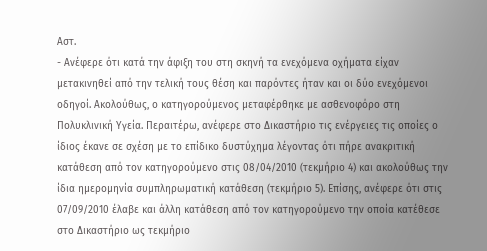Αστ.
- Ανέφερε ότι κατά την άφιξη του στη σκηνή τα ενεχόμενα οχήματα είχαν μετακινηθεί από την τελική τους θέση και παρόντες ήταν και οι δύο ενεχόμενοι οδηγοί. Ακολούθως, ο κατηγορούμενος μεταφέρθηκε με ασθενοφόρο στη Πολυκλινική Υγεία. Περαιτέρω, ανέφερε στο Δικαστήριο τις ενέργειες τις οποίες ο ίδιος έκανε σε σχέση με το επίδικο δυστύχημα λέγοντας ότι πήρε ανακριτική κατάθεση από τον κατηγορούμενο στις 08/04/2010 (τεκμήριο 4) και ακολούθως την ίδια ημερομηνία συμπληρωματική κατάθεση (τεκμήριο 5). Επίσης, ανέφερε ότι στις 07/09/2010 έλαβε και άλλη κατάθεση από τον κατηγορούμενο την οποία κατέθεσε στο Δικαστήριο ως τεκμήριο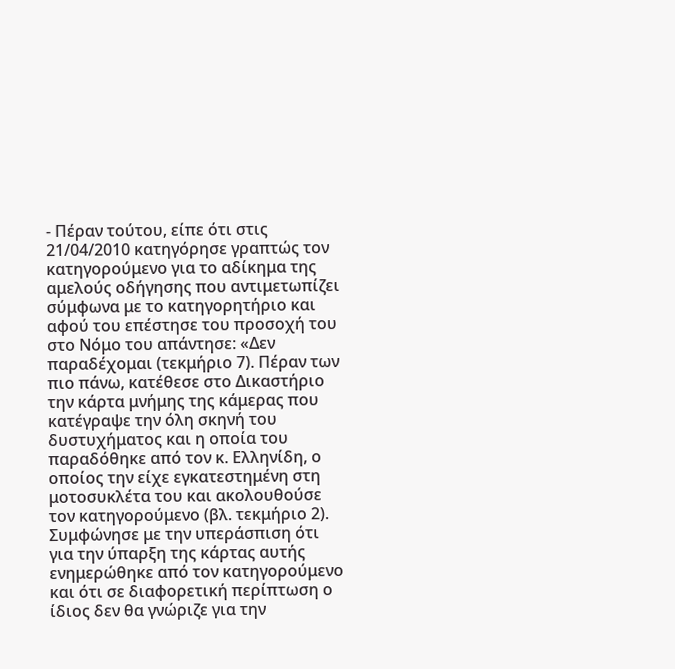- Πέραν τούτου, είπε ότι στις 21/04/2010 κατηγόρησε γραπτώς τον κατηγορούμενο για το αδίκημα της αμελούς οδήγησης που αντιμετωπίζει σύμφωνα με το κατηγορητήριο και αφού του επέστησε του προσοχή του στο Νόμο του απάντησε: «Δεν παραδέχομαι (τεκμήριο 7). Πέραν των πιο πάνω, κατέθεσε στο Δικαστήριο την κάρτα μνήμης της κάμερας που κατέγραψε την όλη σκηνή του δυστυχήματος και η οποία του παραδόθηκε από τον κ. Ελληνίδη, ο οποίος την είχε εγκατεστημένη στη μοτοσυκλέτα του και ακολουθούσε τον κατηγορούμενο (βλ. τεκμήριο 2). Συμφώνησε με την υπεράσπιση ότι για την ύπαρξη της κάρτας αυτής ενημερώθηκε από τον κατηγορούμενο και ότι σε διαφορετική περίπτωση ο ίδιος δεν θα γνώριζε για την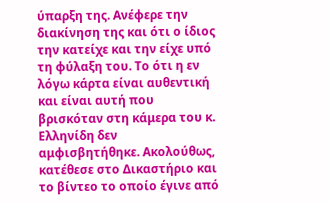ύπαρξη της. Ανέφερε την διακίνηση της και ότι ο ίδιος την κατείχε και την είχε υπό τη φύλαξη του. Το ότι η εν λόγω κάρτα είναι αυθεντική και είναι αυτή που βρισκόταν στη κάμερα του κ. Ελληνίδη δεν αμφισβητήθηκε. Ακολούθως, κατέθεσε στο Δικαστήριο και το βίντεο το οποίο έγινε από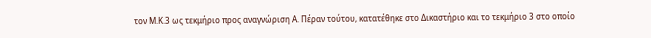τον Μ.Κ.3 ως τεκμήριο προς αναγνώριση Α. Πέραν τούτου, κατατέθηκε στο Δικαστήριο και το τεκμήριο 3 στο οποίο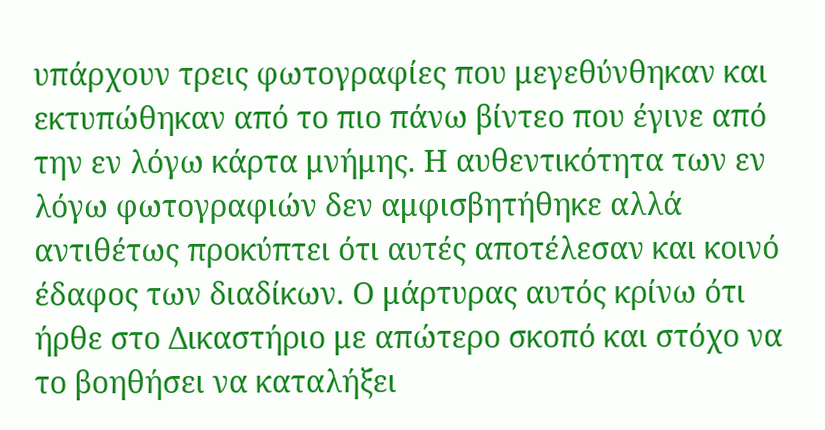υπάρχουν τρεις φωτογραφίες που μεγεθύνθηκαν και εκτυπώθηκαν από το πιο πάνω βίντεο που έγινε από την εν λόγω κάρτα μνήμης. Η αυθεντικότητα των εν λόγω φωτογραφιών δεν αμφισβητήθηκε αλλά αντιθέτως προκύπτει ότι αυτές αποτέλεσαν και κοινό έδαφος των διαδίκων. Ο μάρτυρας αυτός κρίνω ότι ήρθε στο Δικαστήριο με απώτερο σκοπό και στόχο να το βοηθήσει να καταλήξει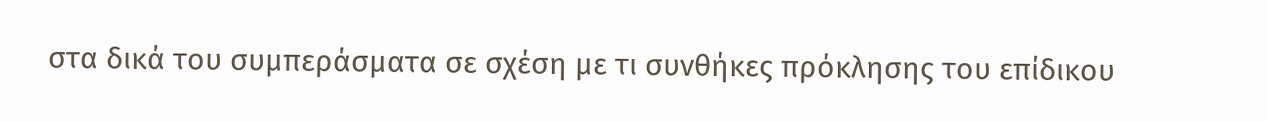στα δικά του συμπεράσματα σε σχέση με τι συνθήκες πρόκλησης του επίδικου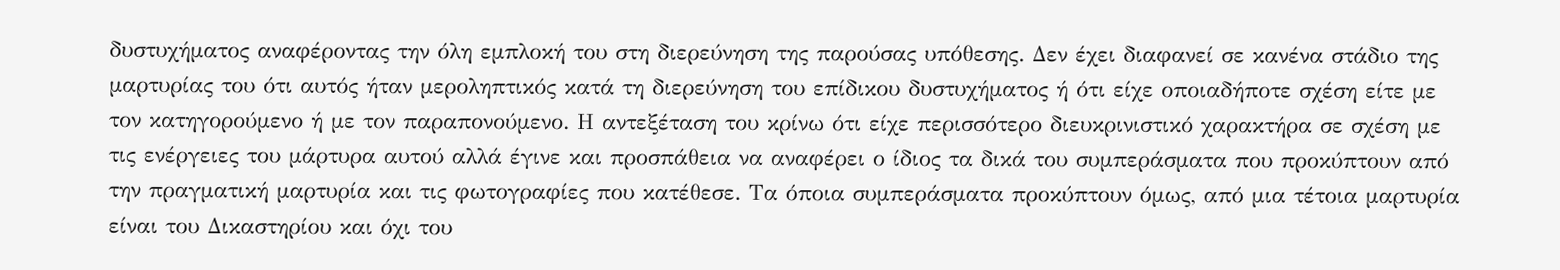δυστυχήματος αναφέροντας την όλη εμπλοκή του στη διερεύνηση της παρούσας υπόθεσης. Δεν έχει διαφανεί σε κανένα στάδιο της μαρτυρίας του ότι αυτός ήταν μεροληπτικός κατά τη διερεύνηση του επίδικου δυστυχήματος ή ότι είχε οποιαδήποτε σχέση είτε με τον κατηγορούμενο ή με τον παραπονούμενο. Η αντεξέταση του κρίνω ότι είχε περισσότερο διευκρινιστικό χαρακτήρα σε σχέση με τις ενέργειες του μάρτυρα αυτού αλλά έγινε και προσπάθεια να αναφέρει ο ίδιος τα δικά του συμπεράσματα που προκύπτουν από την πραγματική μαρτυρία και τις φωτογραφίες που κατέθεσε. Τα όποια συμπεράσματα προκύπτουν όμως, από μια τέτοια μαρτυρία είναι του Δικαστηρίου και όχι του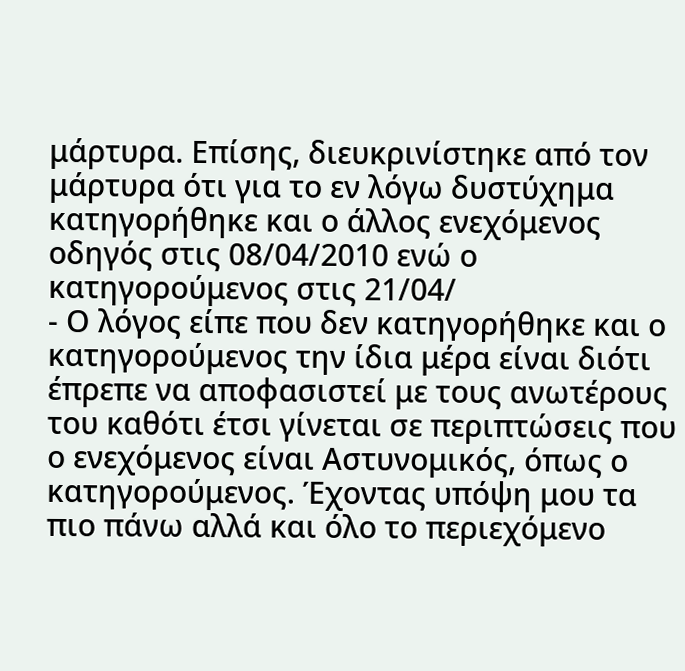μάρτυρα. Επίσης, διευκρινίστηκε από τον μάρτυρα ότι για το εν λόγω δυστύχημα κατηγορήθηκε και ο άλλος ενεχόμενος οδηγός στις 08/04/2010 ενώ ο κατηγορούμενος στις 21/04/
- Ο λόγος είπε που δεν κατηγορήθηκε και ο κατηγορούμενος την ίδια μέρα είναι διότι έπρεπε να αποφασιστεί με τους ανωτέρους του καθότι έτσι γίνεται σε περιπτώσεις που ο ενεχόμενος είναι Αστυνομικός, όπως ο κατηγορούμενος. Έχοντας υπόψη μου τα πιο πάνω αλλά και όλο το περιεχόμενο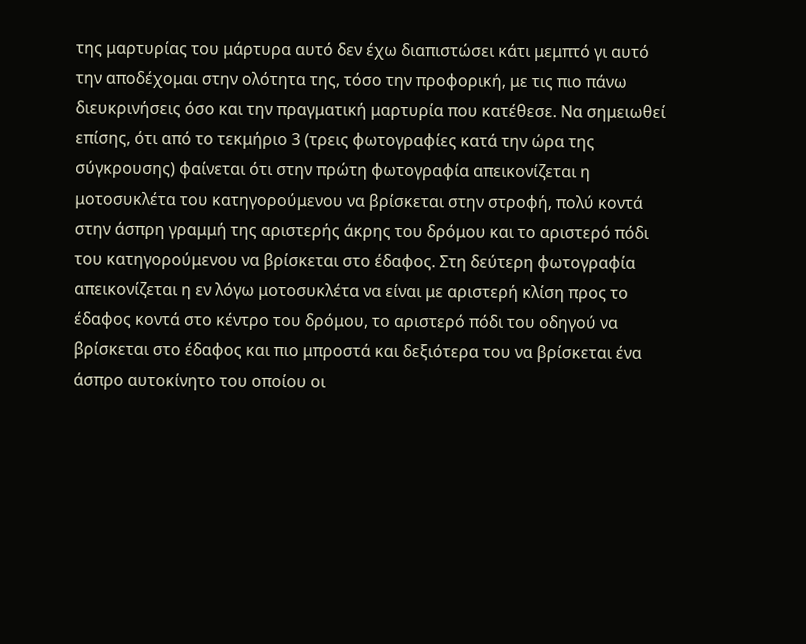της μαρτυρίας του μάρτυρα αυτό δεν έχω διαπιστώσει κάτι μεμπτό γι αυτό την αποδέχομαι στην ολότητα της, τόσο την προφορική, με τις πιο πάνω διευκρινήσεις όσο και την πραγματική μαρτυρία που κατέθεσε. Να σημειωθεί επίσης, ότι από το τεκμήριο 3 (τρεις φωτογραφίες κατά την ώρα της σύγκρουσης) φαίνεται ότι στην πρώτη φωτογραφία απεικονίζεται η μοτοσυκλέτα του κατηγορούμενου να βρίσκεται στην στροφή, πολύ κοντά στην άσπρη γραμμή της αριστερής άκρης του δρόμου και το αριστερό πόδι του κατηγορούμενου να βρίσκεται στο έδαφος. Στη δεύτερη φωτογραφία απεικονίζεται η εν λόγω μοτοσυκλέτα να είναι με αριστερή κλίση προς το έδαφος κοντά στο κέντρο του δρόμου, το αριστερό πόδι του οδηγού να βρίσκεται στο έδαφος και πιο μπροστά και δεξιότερα του να βρίσκεται ένα άσπρο αυτοκίνητο του οποίου οι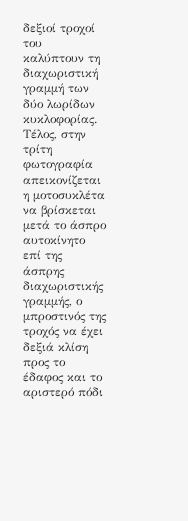δεξιοί τροχοί του καλύπτουν τη διαχωριστική γραμμή των δύο λωρίδων κυκλοφορίας. Τέλος, στην τρίτη φωτογραφία απεικονίζεται η μοτοσυκλέτα να βρίσκεται μετά το άσπρο αυτοκίνητο επί της άσπρης διαχωριστικής γραμμής, ο μπροστινός της τροχός να έχει δεξιά κλίση προς το έδαφος και το αριστερό πόδι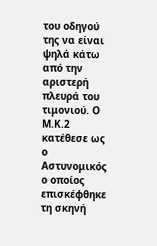του οδηγού της να είναι ψηλά κάτω από την αριστερή πλευρά του τιμονιού. Ο Μ.Κ.2 κατέθεσε ως ο Αστυνομικός ο οποίος επισκέφθηκε τη σκηνή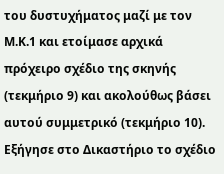του δυστυχήματος μαζί με τον Μ.Κ.1 και ετοίμασε αρχικά πρόχειρο σχέδιο της σκηνής (τεκμήριο 9) και ακολούθως βάσει αυτού συμμετρικό (τεκμήριο 10). Εξήγησε στο Δικαστήριο το σχέδιο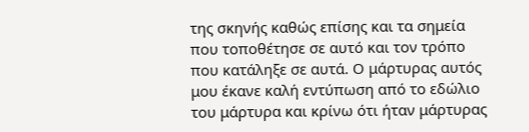της σκηνής καθώς επίσης και τα σημεία που τοποθέτησε σε αυτό και τον τρόπο που κατάληξε σε αυτά. Ο μάρτυρας αυτός μου έκανε καλή εντύπωση από το εδώλιο του μάρτυρα και κρίνω ότι ήταν μάρτυρας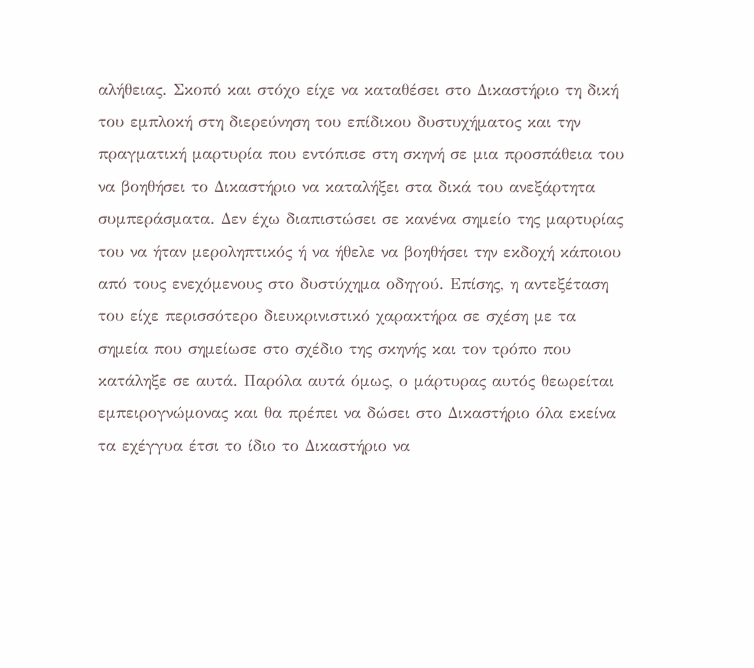αλήθειας. Σκοπό και στόχο είχε να καταθέσει στο Δικαστήριο τη δική του εμπλοκή στη διερεύνηση του επίδικου δυστυχήματος και την πραγματική μαρτυρία που εντόπισε στη σκηνή σε μια προσπάθεια του να βοηθήσει το Δικαστήριο να καταλήξει στα δικά του ανεξάρτητα συμπεράσματα. Δεν έχω διαπιστώσει σε κανένα σημείο της μαρτυρίας του να ήταν μεροληπτικός ή να ήθελε να βοηθήσει την εκδοχή κάποιου από τους ενεχόμενους στο δυστύχημα οδηγού. Επίσης, η αντεξέταση του είχε περισσότερο διευκρινιστικό χαρακτήρα σε σχέση με τα σημεία που σημείωσε στο σχέδιο της σκηνής και τον τρόπο που κατάληξε σε αυτά. Παρόλα αυτά όμως, ο μάρτυρας αυτός θεωρείται εμπειρογνώμονας και θα πρέπει να δώσει στο Δικαστήριο όλα εκείνα τα εχέγγυα έτσι το ίδιο το Δικαστήριο να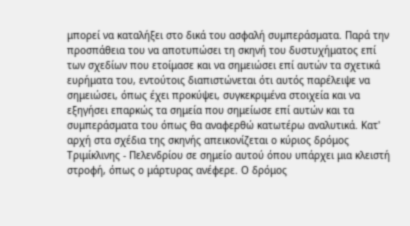μπορεί να καταλήξει στο δικά του ασφαλή συμπεράσματα. Παρά την προσπάθεια του να αποτυπώσει τη σκηνή του δυστυχήματος επί των σχεδίων που ετοίμασε και να σημειώσει επί αυτών τα σχετικά ευρήματα του, εντούτοις διαπιστώνεται ότι αυτός παρέλειψε να σημειώσει, όπως έχει προκύψει, συγκεκριμένα στοιχεία και να εξηγήσει επαρκώς τα σημεία που σημείωσε επί αυτών και τα συμπεράσματα του όπως θα αναφερθώ κατωτέρω αναλυτικά. Κατ' αρχή στα σχέδια της σκηνής απεικονίζεται ο κύριος δρόμος Τριμίκλινης - Πελενδρίου σε σημείο αυτού όπου υπάρχει μια κλειστή στροφή, όπως ο μάρτυρας ανέφερε. Ο δρόμος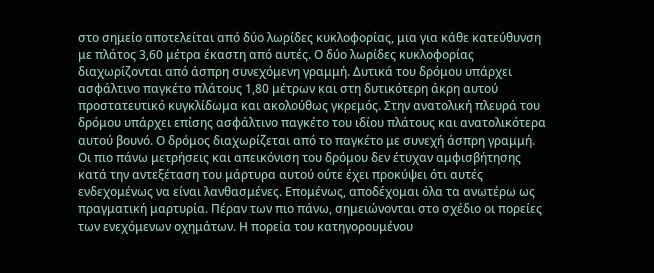στο σημείο αποτελείται από δύο λωρίδες κυκλοφορίας, μια για κάθε κατεύθυνση με πλάτος 3,60 μέτρα έκαστη από αυτές. Ο δύο λωρίδες κυκλοφορίας διαχωρίζονται από άσπρη συνεχόμενη γραμμή. Δυτικά του δρόμου υπάρχει ασφάλτινο παγκέτο πλάτους 1,80 μέτρων και στη δυτικότερη άκρη αυτού προστατευτικό κυγκλίδωμα και ακολούθως γκρεμός. Στην ανατολική πλευρά του δρόμου υπάρχει επίσης ασφάλτινο παγκέτο του ιδίου πλάτους και ανατολικότερα αυτού βουνό. Ο δρόμος διαχωρίζεται από το παγκέτο με συνεχή άσπρη γραμμή. Oι πιο πάνω μετρήσεις και απεικόνιση του δρόμου δεν έτυχαν αμφισβήτησης κατά την αντεξέταση του μάρτυρα αυτού ούτε έχει προκύψει ότι αυτές ενδεχομένως να είναι λανθασμένες. Επομένως, αποδέχομαι όλα τα ανωτέρω ως πραγματική μαρτυρία. Πέραν των πιο πάνω, σημειώνονται στο σχέδιο οι πορείες των ενεχόμενων οχημάτων. Η πορεία του κατηγορουμένου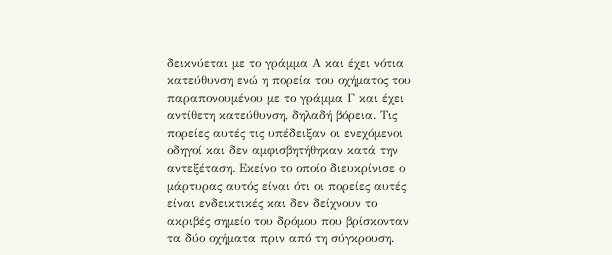δεικνύεται με το γράμμα Α και έχει νότια κατεύθυνση ενώ η πορεία του οχήματος του παραπονουμένου με το γράμμα Γ και έχει αντίθετη κατεύθυνση, δηλαδή βόρεια. Τις πορείες αυτές τις υπέδειξαν οι ενεχόμενοι οδηγοί και δεν αμφισβητήθηκαν κατά την αντεξέταση. Εκείνο το οποίο διευκρίνισε ο μάρτυρας αυτός είναι ότι οι πορείες αυτές είναι ενδεικτικές και δεν δείχνουν το ακριβές σημείο του δρόμου που βρίσκονταν τα δύο οχήματα πριν από τη σύγκρουση.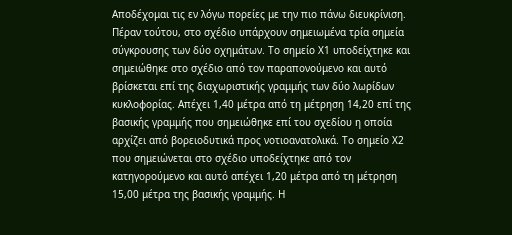Αποδέχομαι τις εν λόγω πορείες με την πιο πάνω διευκρίνιση. Πέραν τούτου, στο σχέδιο υπάρχουν σημειωμένα τρία σημεία σύγκρουσης των δύο οχημάτων. Το σημείο Χ1 υποδείχτηκε και σημειώθηκε στο σχέδιο από τον παραπονούμενο και αυτό βρίσκεται επί της διαχωριστικής γραμμής των δύο λωρίδων κυκλοφορίας. Απέχει 1,40 μέτρα από τη μέτρηση 14,20 επί της βασικής γραμμής που σημειώθηκε επί του σχεδίου η οποία αρχίζει από βορειοδυτικά προς νοτιοανατολικά. Το σημείο Χ2 που σημειώνεται στο σχέδιο υποδείχτηκε από τον κατηγορούμενο και αυτό απέχει 1,20 μέτρα από τη μέτρηση 15,00 μέτρα της βασικής γραμμής. Η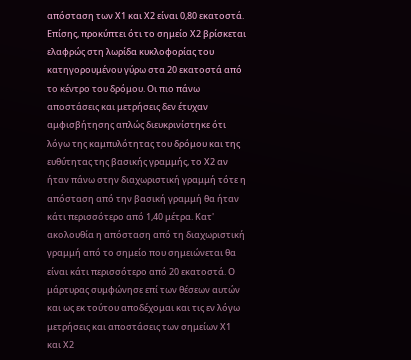απόσταση των Χ1 και Χ2 είναι 0,80 εκατοστά. Επίσης, προκύπτει ότι το σημείο Χ2 βρίσκεται ελαφρώς στη λωρίδα κυκλοφορίας του κατηγορουμένου γύρω στα 20 εκατοστά από το κέντρο του δρόμου. Οι πιο πάνω αποστάσεις και μετρήσεις δεν έτυχαν αμφισβήτησης απλώς διευκρινίστηκε ότι λόγω της καμπυλότητας του δρόμου και της ευθύτητας της βασικής γραμμής, το Χ2 αν ήταν πάνω στην διαχωριστική γραμμή τότε η απόσταση από την βασική γραμμή θα ήταν κάτι περισσότερο από 1,40 μέτρα. Κατ' ακολουθία η απόσταση από τη διαχωριστική γραμμή από το σημείο που σημειώνεται θα είναι κάτι περισσότερο από 20 εκατοστά. Ο μάρτυρας συμφώνησε επί των θέσεων αυτών και ως εκ τούτου αποδέχομαι και τις εν λόγω μετρήσεις και αποστάσεις των σημείων Χ1 και Χ2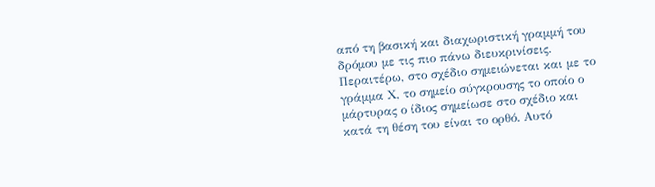από τη βασική και διαχωριστική γραμμή του δρόμου με τις πιο πάνω διευκρινίσεις. Περαιτέρω, στο σχέδιο σημειώνεται και με το γράμμα Χ, το σημείο σύγκρουσης το οποίο ο μάρτυρας ο ίδιος σημείωσε στο σχέδιο και κατά τη θέση του είναι το ορθό. Αυτό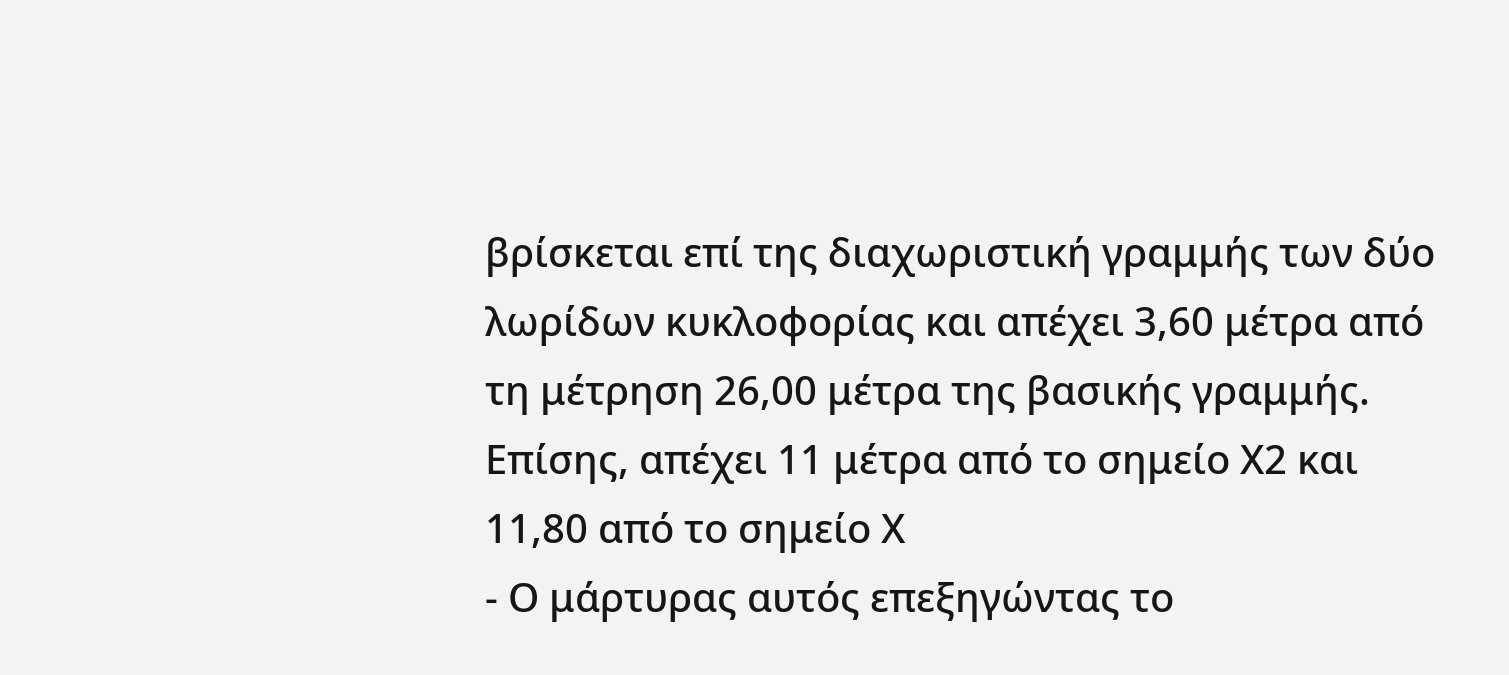βρίσκεται επί της διαχωριστική γραμμής των δύο λωρίδων κυκλοφορίας και απέχει 3,60 μέτρα από τη μέτρηση 26,00 μέτρα της βασικής γραμμής. Επίσης, απέχει 11 μέτρα από το σημείο Χ2 και 11,80 από το σημείο Χ
- Ο μάρτυρας αυτός επεξηγώντας το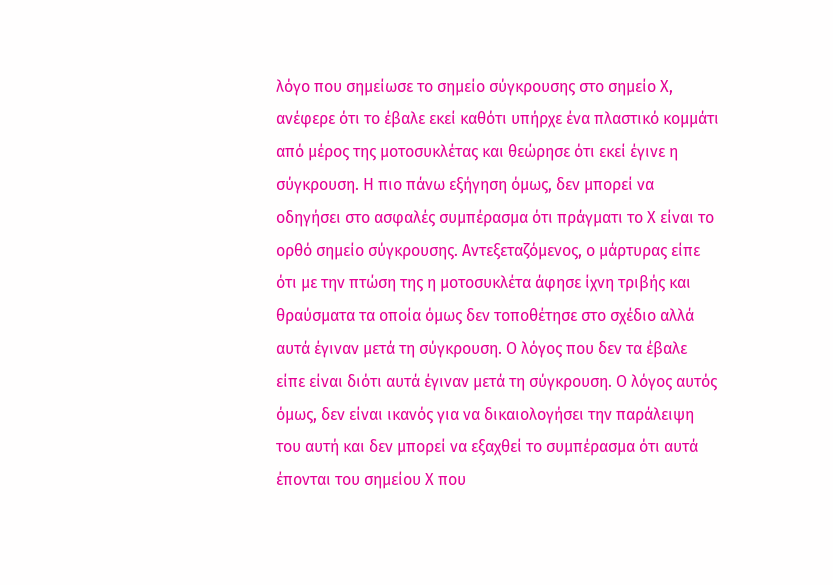λόγο που σημείωσε το σημείο σύγκρουσης στο σημείο Χ, ανέφερε ότι το έβαλε εκεί καθότι υπήρχε ένα πλαστικό κομμάτι από μέρος της μοτοσυκλέτας και θεώρησε ότι εκεί έγινε η σύγκρουση. Η πιο πάνω εξήγηση όμως, δεν μπορεί να οδηγήσει στο ασφαλές συμπέρασμα ότι πράγματι το Χ είναι το ορθό σημείο σύγκρουσης. Αντεξεταζόμενος, ο μάρτυρας είπε ότι με την πτώση της η μοτοσυκλέτα άφησε ίχνη τριβής και θραύσματα τα οποία όμως δεν τοποθέτησε στο σχέδιο αλλά αυτά έγιναν μετά τη σύγκρουση. Ο λόγος που δεν τα έβαλε είπε είναι διότι αυτά έγιναν μετά τη σύγκρουση. Ο λόγος αυτός όμως, δεν είναι ικανός για να δικαιολογήσει την παράλειψη του αυτή και δεν μπορεί να εξαχθεί το συμπέρασμα ότι αυτά έπονται του σημείου Χ που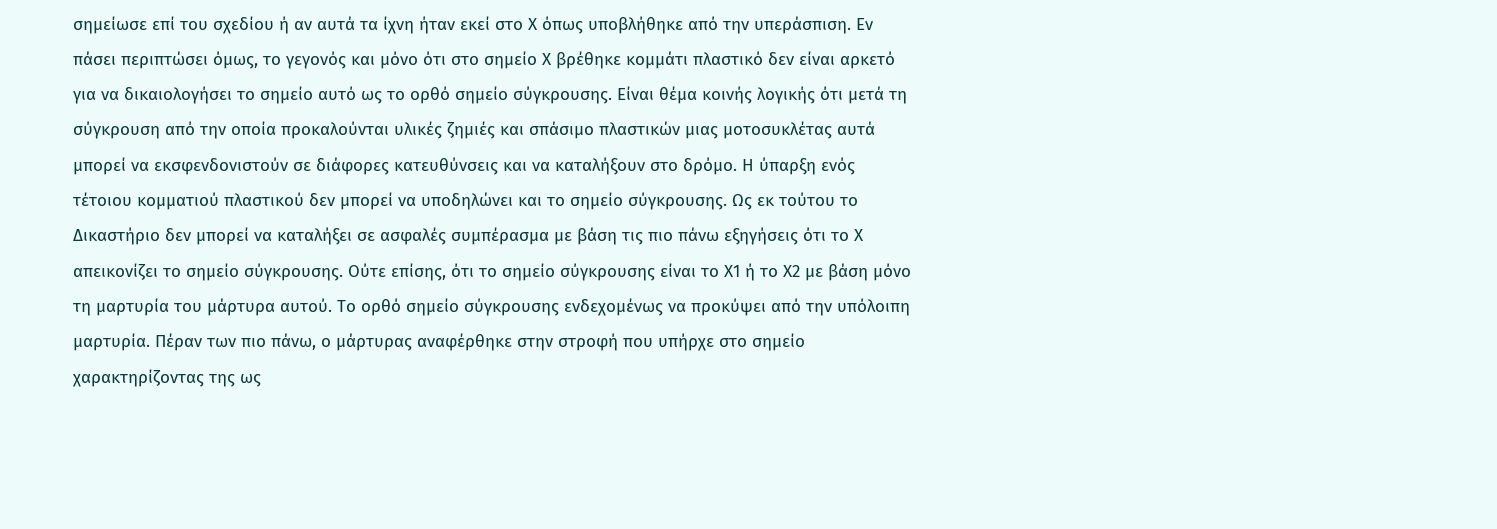σημείωσε επί του σχεδίου ή αν αυτά τα ίχνη ήταν εκεί στο Χ όπως υποβλήθηκε από την υπεράσπιση. Εν πάσει περιπτώσει όμως, το γεγονός και μόνο ότι στο σημείο Χ βρέθηκε κομμάτι πλαστικό δεν είναι αρκετό για να δικαιολογήσει το σημείο αυτό ως το ορθό σημείο σύγκρουσης. Είναι θέμα κοινής λογικής ότι μετά τη σύγκρουση από την οποία προκαλούνται υλικές ζημιές και σπάσιμο πλαστικών μιας μοτοσυκλέτας αυτά μπορεί να εκσφενδονιστούν σε διάφορες κατευθύνσεις και να καταλήξουν στο δρόμο. Η ύπαρξη ενός τέτοιου κομματιού πλαστικού δεν μπορεί να υποδηλώνει και το σημείο σύγκρουσης. Ως εκ τούτου το Δικαστήριο δεν μπορεί να καταλήξει σε ασφαλές συμπέρασμα με βάση τις πιο πάνω εξηγήσεις ότι το Χ απεικονίζει το σημείο σύγκρουσης. Ούτε επίσης, ότι το σημείο σύγκρουσης είναι το Χ1 ή το Χ2 με βάση μόνο τη μαρτυρία του μάρτυρα αυτού. Το ορθό σημείο σύγκρουσης ενδεχομένως να προκύψει από την υπόλοιπη μαρτυρία. Πέραν των πιο πάνω, ο μάρτυρας αναφέρθηκε στην στροφή που υπήρχε στο σημείο χαρακτηρίζοντας της ως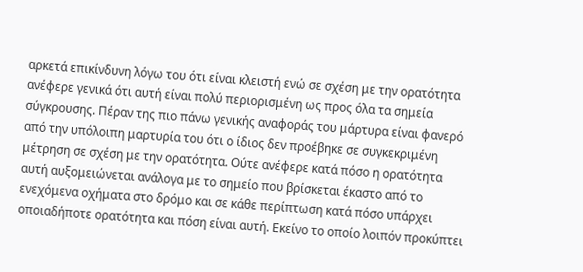αρκετά επικίνδυνη λόγω του ότι είναι κλειστή ενώ σε σχέση με την ορατότητα ανέφερε γενικά ότι αυτή είναι πολύ περιορισμένη ως προς όλα τα σημεία σύγκρουσης. Πέραν της πιο πάνω γενικής αναφοράς του μάρτυρα είναι φανερό από την υπόλοιπη μαρτυρία του ότι ο ίδιος δεν προέβηκε σε συγκεκριμένη μέτρηση σε σχέση με την ορατότητα. Ούτε ανέφερε κατά πόσο η ορατότητα αυτή αυξομειώνεται ανάλογα με το σημείο που βρίσκεται έκαστο από το ενεχόμενα οχήματα στο δρόμο και σε κάθε περίπτωση κατά πόσο υπάρχει οποιαδήποτε ορατότητα και πόση είναι αυτή. Εκείνο το οποίο λοιπόν προκύπτει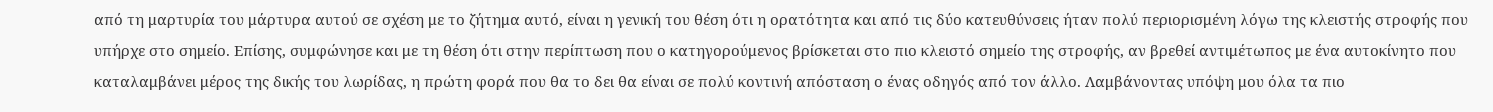από τη μαρτυρία του μάρτυρα αυτού σε σχέση με το ζήτημα αυτό, είναι η γενική του θέση ότι η ορατότητα και από τις δύο κατευθύνσεις ήταν πολύ περιορισμένη λόγω της κλειστής στροφής που υπήρχε στο σημείο. Επίσης, συμφώνησε και με τη θέση ότι στην περίπτωση που ο κατηγορούμενος βρίσκεται στο πιο κλειστό σημείο της στροφής, αν βρεθεί αντιμέτωπος με ένα αυτοκίνητο που καταλαμβάνει μέρος της δικής του λωρίδας, η πρώτη φορά που θα το δει θα είναι σε πολύ κοντινή απόσταση ο ένας οδηγός από τον άλλο. Λαμβάνοντας υπόψη μου όλα τα πιο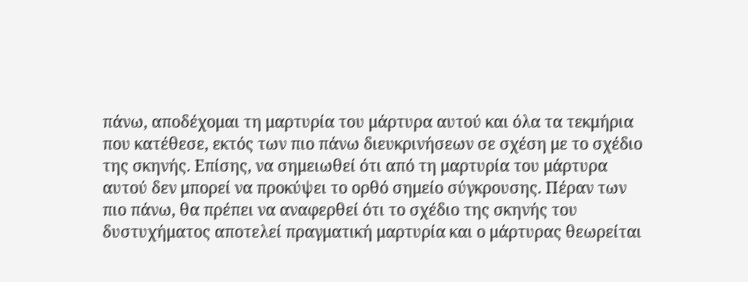πάνω, αποδέχομαι τη μαρτυρία του μάρτυρα αυτού και όλα τα τεκμήρια που κατέθεσε, εκτός των πιο πάνω διευκρινήσεων σε σχέση με το σχέδιο της σκηνής. Επίσης, να σημειωθεί ότι από τη μαρτυρία του μάρτυρα αυτού δεν μπορεί να προκύψει το ορθό σημείο σύγκρουσης. Πέραν των πιο πάνω, θα πρέπει να αναφερθεί ότι το σχέδιο της σκηνής του δυστυχήματος αποτελεί πραγματική μαρτυρία και ο μάρτυρας θεωρείται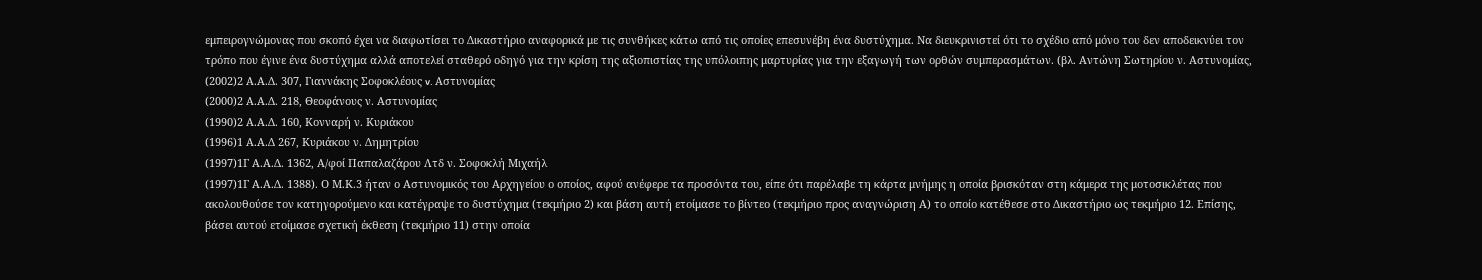εμπειρογνώμονας που σκοπό έχει να διαφωτίσει το Δικαστήριο αναφορικά με τις συνθήκες κάτω από τις οποίες επεσυνέβη ένα δυστύχημα. Να διευκρινιστεί ότι το σχέδιο από μόνο του δεν αποδεικνύει τον τρόπο που έγινε ένα δυστύχημα αλλά αποτελεί σταθερό οδηγό για την κρίση της αξιοπιστίας της υπόλοιπης μαρτυρίας για την εξαγωγή των ορθών συμπερασμάτων. (βλ. Αντώνη Σωτηρίου ν. Αστυνομίας,
(2002)2 Α.Α.Δ. 307, Γιαννάκης Σοφοκλέους v. Aστυνομίας
(2000)2 Α.Α.Δ. 218, Θεοφάνους ν. Αστυνομίας
(1990)2 Α.Α.Δ. 160, Κονναρή ν. Κυριάκου
(1996)1 Α.Α.Δ 267, Κυριάκου ν. Δημητρίου
(1997)1Γ Α.Α.Δ. 1362, Α/φοί Παπαλαζάρου Λτδ ν. Σοφοκλή Μιχαήλ
(1997)1Γ Α.Α.Δ. 1388). Ο Μ.Κ.3 ήταν ο Αστυνομικός του Αρχηγείου ο οποίος, αφού ανέφερε τα προσόντα του, είπε ότι παρέλαβε τη κάρτα μνήμης η οποία βρισκόταν στη κάμερα της μοτοσικλέτας που ακολουθούσε τον κατηγορούμενο και κατέγραψε το δυστύχημα (τεκμήριο 2) και βάση αυτή ετοίμασε το βίντεο (τεκμήριο προς αναγνώριση Α) το οποίο κατέθεσε στο Δικαστήριο ως τεκμήριο 12. Επίσης, βάσει αυτού ετοίμασε σχετική έκθεση (τεκμήριο 11) στην οποία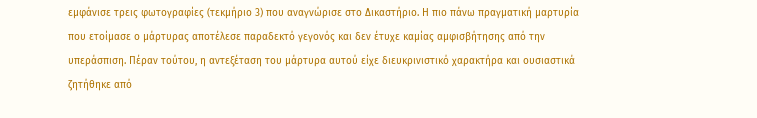εμφάνισε τρεις φωτογραφίες (τεκμήριο 3) που αναγνώρισε στο Δικαστήριο. Η πιο πάνω πραγματική μαρτυρία που ετοίμασε ο μάρτυρας αποτέλεσε παραδεκτό γεγονός και δεν έτυχε καμίας αμφισβήτησης από την υπεράσπιση. Πέραν τούτου, η αντεξέταση του μάρτυρα αυτού είχε διευκρινιστικό χαρακτήρα και ουσιαστικά ζητήθηκε από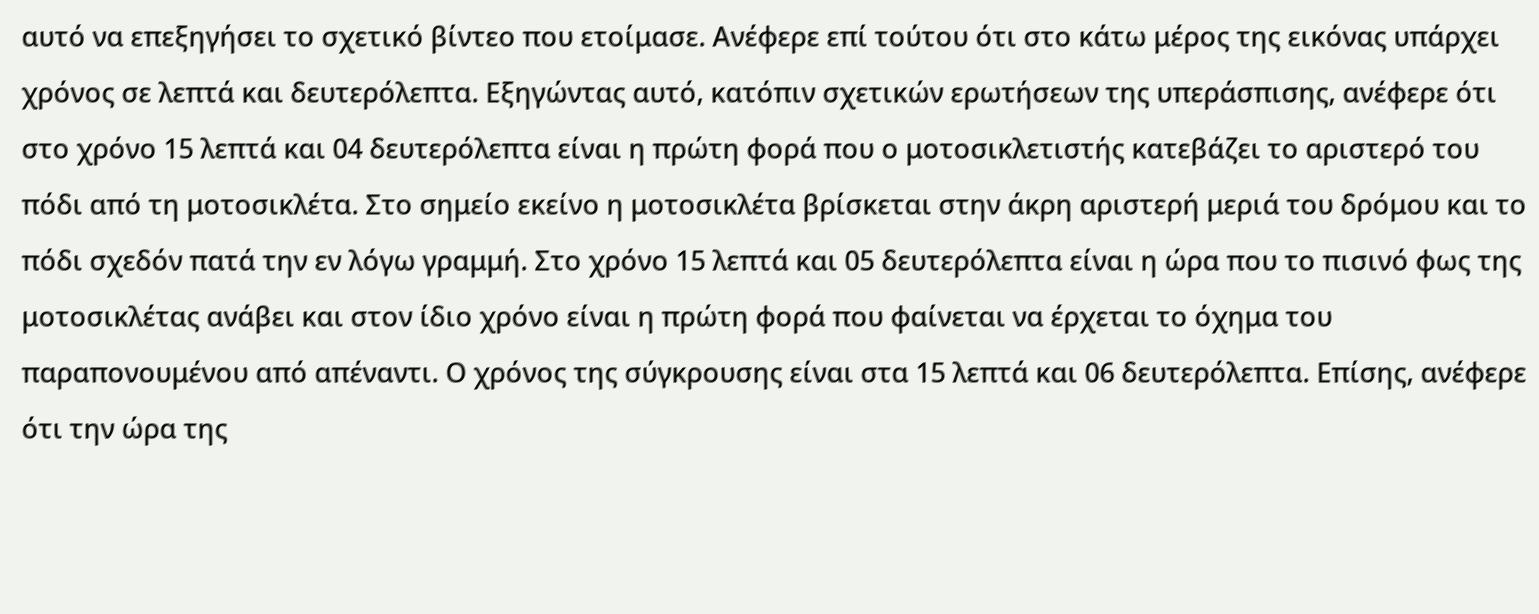αυτό να επεξηγήσει το σχετικό βίντεο που ετοίμασε. Ανέφερε επί τούτου ότι στο κάτω μέρος της εικόνας υπάρχει χρόνος σε λεπτά και δευτερόλεπτα. Εξηγώντας αυτό, κατόπιν σχετικών ερωτήσεων της υπεράσπισης, ανέφερε ότι στο χρόνο 15 λεπτά και 04 δευτερόλεπτα είναι η πρώτη φορά που ο μοτοσικλετιστής κατεβάζει το αριστερό του πόδι από τη μοτοσικλέτα. Στο σημείο εκείνο η μοτοσικλέτα βρίσκεται στην άκρη αριστερή μεριά του δρόμου και το πόδι σχεδόν πατά την εν λόγω γραμμή. Στο χρόνο 15 λεπτά και 05 δευτερόλεπτα είναι η ώρα που το πισινό φως της μοτοσικλέτας ανάβει και στον ίδιο χρόνο είναι η πρώτη φορά που φαίνεται να έρχεται το όχημα του παραπονουμένου από απέναντι. Ο χρόνος της σύγκρουσης είναι στα 15 λεπτά και 06 δευτερόλεπτα. Επίσης, ανέφερε ότι την ώρα της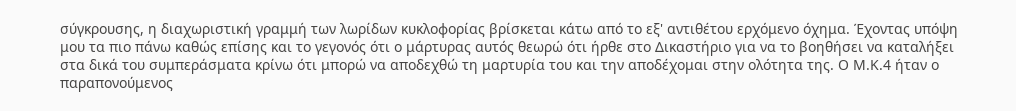σύγκρουσης, η διαχωριστική γραμμή των λωρίδων κυκλοφορίας βρίσκεται κάτω από το εξ' αντιθέτου ερχόμενο όχημα. Έχοντας υπόψη μου τα πιο πάνω καθώς επίσης και το γεγονός ότι ο μάρτυρας αυτός θεωρώ ότι ήρθε στο Δικαστήριο για να το βοηθήσει να καταλήξει στα δικά του συμπεράσματα κρίνω ότι μπορώ να αποδεχθώ τη μαρτυρία του και την αποδέχομαι στην ολότητα της. Ο Μ.Κ.4 ήταν ο παραπονούμενος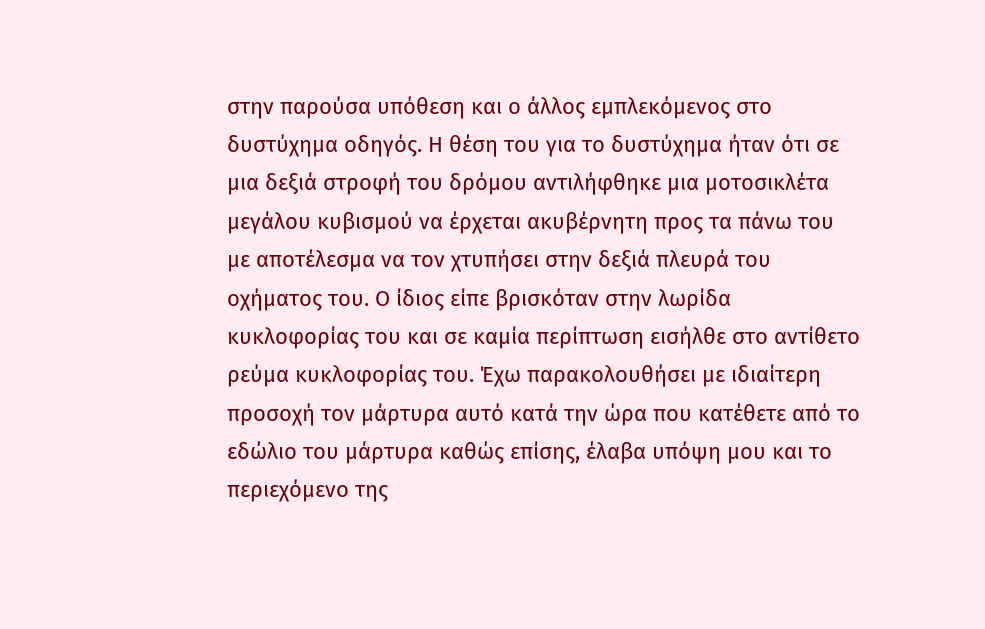στην παρούσα υπόθεση και ο άλλος εμπλεκόμενος στο δυστύχημα οδηγός. Η θέση του για το δυστύχημα ήταν ότι σε μια δεξιά στροφή του δρόμου αντιλήφθηκε μια μοτοσικλέτα μεγάλου κυβισμού να έρχεται ακυβέρνητη προς τα πάνω του με αποτέλεσμα να τον χτυπήσει στην δεξιά πλευρά του οχήματος του. Ο ίδιος είπε βρισκόταν στην λωρίδα κυκλοφορίας του και σε καμία περίπτωση εισήλθε στο αντίθετο ρεύμα κυκλοφορίας του. Έχω παρακολουθήσει με ιδιαίτερη προσοχή τον μάρτυρα αυτό κατά την ώρα που κατέθετε από το εδώλιο του μάρτυρα καθώς επίσης, έλαβα υπόψη μου και το περιεχόμενο της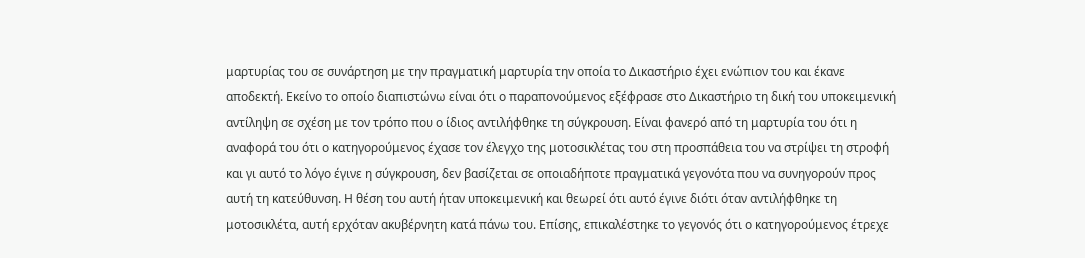μαρτυρίας του σε συνάρτηση με την πραγματική μαρτυρία την οποία το Δικαστήριο έχει ενώπιον του και έκανε αποδεκτή. Εκείνο το οποίο διαπιστώνω είναι ότι ο παραπονούμενος εξέφρασε στο Δικαστήριο τη δική του υποκειμενική αντίληψη σε σχέση με τον τρόπο που ο ίδιος αντιλήφθηκε τη σύγκρουση. Είναι φανερό από τη μαρτυρία του ότι η αναφορά του ότι ο κατηγορούμενος έχασε τον έλεγχο της μοτοσικλέτας του στη προσπάθεια του να στρίψει τη στροφή και γι αυτό το λόγο έγινε η σύγκρουση, δεν βασίζεται σε οποιαδήποτε πραγματικά γεγονότα που να συνηγορούν προς αυτή τη κατεύθυνση. Η θέση του αυτή ήταν υποκειμενική και θεωρεί ότι αυτό έγινε διότι όταν αντιλήφθηκε τη μοτοσικλέτα, αυτή ερχόταν ακυβέρνητη κατά πάνω του. Επίσης, επικαλέστηκε το γεγονός ότι ο κατηγορούμενος έτρεχε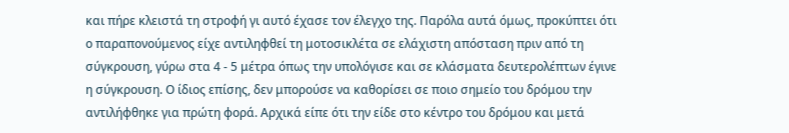και πήρε κλειστά τη στροφή γι αυτό έχασε τον έλεγχο της. Παρόλα αυτά όμως, προκύπτει ότι ο παραπονούμενος είχε αντιληφθεί τη μοτοσικλέτα σε ελάχιστη απόσταση πριν από τη σύγκρουση, γύρω στα 4 - 5 μέτρα όπως την υπολόγισε και σε κλάσματα δευτερολέπτων έγινε η σύγκρουση. Ο ίδιος επίσης, δεν μπορούσε να καθορίσει σε ποιο σημείο του δρόμου την αντιλήφθηκε για πρώτη φορά. Αρχικά είπε ότι την είδε στο κέντρο του δρόμου και μετά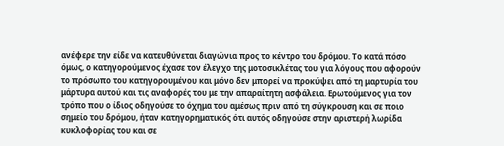ανέφερε την είδε να κατευθύνεται διαγώνια προς το κέντρο του δρόμου. Το κατά πόσο όμως, ο κατηγορούμενος έχασε τον έλεγχο της μοτοσικλέτας του για λόγους που αφορούν το πρόσωπο του κατηγορουμένου και μόνο δεν μπορεί να προκύψει από τη μαρτυρία του μάρτυρα αυτού και τις αναφορές του με την απαραίτητη ασφάλεια. Ερωτούμενος για τον τρόπο που ο ίδιος οδηγούσε το όχημα του αμέσως πριν από τη σύγκρουση και σε ποιο σημείο του δρόμου, ήταν κατηγορηματικός ότι αυτός οδηγούσε στην αριστερή λωρίδα κυκλοφορίας του και σε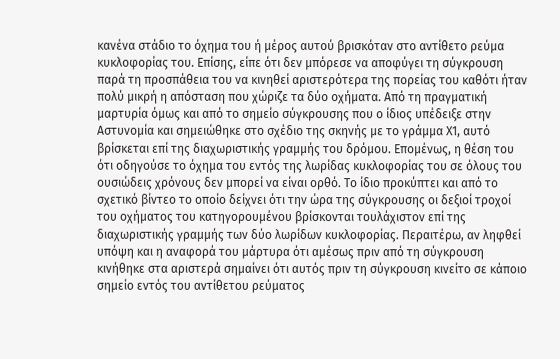κανένα στάδιο το όχημα του ή μέρος αυτού βρισκόταν στο αντίθετο ρεύμα κυκλοφορίας του. Επίσης, είπε ότι δεν μπόρεσε να αποφύγει τη σύγκρουση παρά τη προσπάθεια του να κινηθεί αριστερότερα της πορείας του καθότι ήταν πολύ μικρή η απόσταση που χώριζε τα δύο οχήματα. Από τη πραγματική μαρτυρία όμως και από το σημείο σύγκρουσης που ο ίδιος υπέδειξε στην Αστυνομία και σημειώθηκε στο σχέδιο της σκηνής με το γράμμα Χ1, αυτό βρίσκεται επί της διαχωριστικής γραμμής του δρόμου. Επομένως, η θέση του ότι οδηγούσε το όχημα του εντός της λωρίδας κυκλοφορίας του σε όλους του ουσιώδεις χρόνους δεν μπορεί να είναι ορθό. Το ίδιο προκύπτει και από το σχετικό βίντεο το οποίο δείχνει ότι την ώρα της σύγκρουσης οι δεξιοί τροχοί του οχήματος του κατηγορουμένου βρίσκονται τουλάχιστον επί της διαχωριστικής γραμμής των δύο λωρίδων κυκλοφορίας. Περαιτέρω, αν ληφθεί υπόψη και η αναφορά του μάρτυρα ότι αμέσως πριν από τη σύγκρουση κινήθηκε στα αριστερά σημαίνει ότι αυτός πριν τη σύγκρουση κινείτο σε κάποιο σημείο εντός του αντίθετου ρεύματος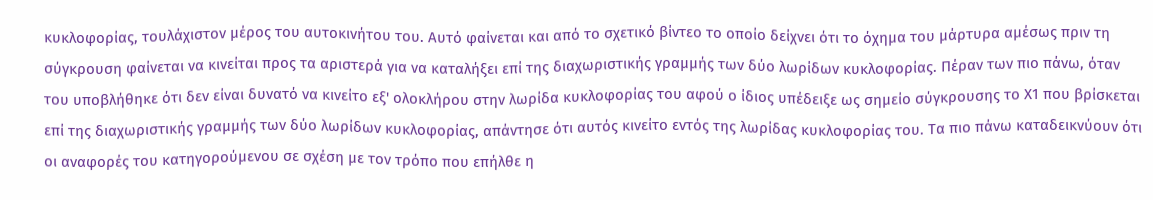κυκλοφορίας, τουλάχιστον μέρος του αυτοκινήτου του. Αυτό φαίνεται και από το σχετικό βίντεο το οποίο δείχνει ότι το όχημα του μάρτυρα αμέσως πριν τη σύγκρουση φαίνεται να κινείται προς τα αριστερά για να καταλήξει επί της διαχωριστικής γραμμής των δύο λωρίδων κυκλοφορίας. Πέραν των πιο πάνω, όταν του υποβλήθηκε ότι δεν είναι δυνατό να κινείτο εξ' ολοκλήρου στην λωρίδα κυκλοφορίας του αφού ο ίδιος υπέδειξε ως σημείο σύγκρουσης το Χ1 που βρίσκεται επί της διαχωριστικής γραμμής των δύο λωρίδων κυκλοφορίας, απάντησε ότι αυτός κινείτο εντός της λωρίδας κυκλοφορίας του. Τα πιο πάνω καταδεικνύουν ότι οι αναφορές του κατηγορούμενου σε σχέση με τον τρόπο που επήλθε η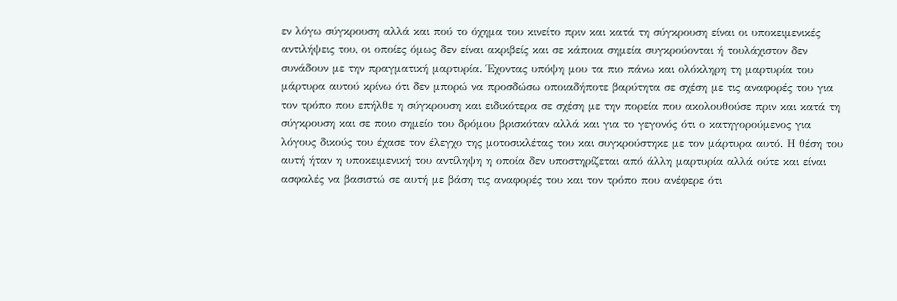εν λόγω σύγκρουση αλλά και πού το όχημα του κινείτο πριν και κατά τη σύγκρουση είναι οι υποκειμενικές αντιλήψεις του, οι οποίες όμως δεν είναι ακριβείς και σε κάποια σημεία συγκρούονται ή τουλάχιστον δεν συνάδουν με την πραγματική μαρτυρία. Έχοντας υπόψη μου τα πιο πάνω και ολόκληρη τη μαρτυρία του μάρτυρα αυτού κρίνω ότι δεν μπορώ να προσδώσω οποιαδήποτε βαρύτητα σε σχέση με τις αναφορές του για τον τρόπο που επήλθε η σύγκρουση και ειδικότερα σε σχέση με την πορεία που ακολουθούσε πριν και κατά τη σύγκρουση και σε ποιο σημείο του δρόμου βρισκόταν αλλά και για το γεγονός ότι ο κατηγορούμενος για λόγους δικούς του έχασε τον έλεγχο της μοτοσικλέτας του και συγκρούστηκε με τον μάρτυρα αυτό. Η θέση του αυτή ήταν η υποκειμενική του αντίληψη η οποία δεν υποστηρίζεται από άλλη μαρτυρία αλλά ούτε και είναι ασφαλές να βασιστώ σε αυτή με βάση τις αναφορές του και τον τρόπο που ανέφερε ότι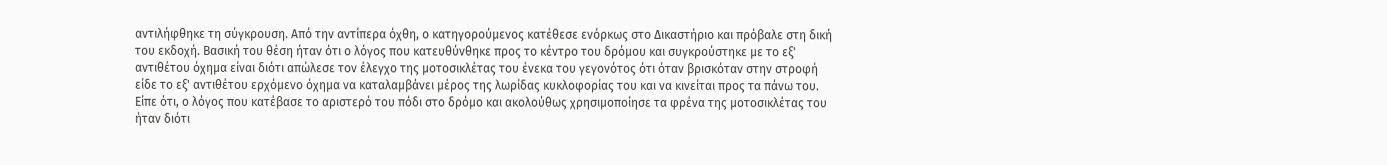αντιλήφθηκε τη σύγκρουση. Από την αντίπερα όχθη, ο κατηγορούμενος κατέθεσε ενόρκως στο Δικαστήριο και πρόβαλε στη δική του εκδοχή. Βασική του θέση ήταν ότι ο λόγος που κατευθύνθηκε προς το κέντρο του δρόμου και συγκρούστηκε με το εξ' αντιθέτου όχημα είναι διότι απώλεσε τον έλεγχο της μοτοσικλέτας του ένεκα του γεγονότος ότι όταν βρισκόταν στην στροφή είδε το εξ' αντιθέτου ερχόμενο όχημα να καταλαμβάνει μέρος της λωρίδας κυκλοφορίας του και να κινείται προς τα πάνω του. Είπε ότι, ο λόγος που κατέβασε το αριστερό του πόδι στο δρόμο και ακολούθως χρησιμοποίησε τα φρένα της μοτοσικλέτας του ήταν διότι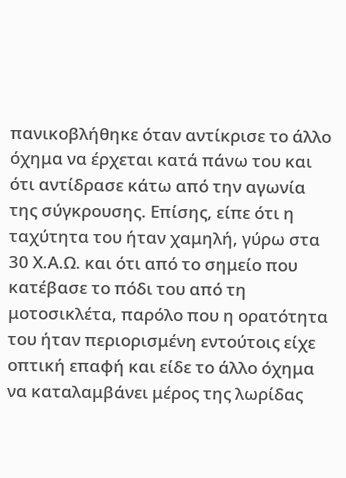πανικοβλήθηκε όταν αντίκρισε το άλλο όχημα να έρχεται κατά πάνω του και ότι αντίδρασε κάτω από την αγωνία της σύγκρουσης. Επίσης, είπε ότι η ταχύτητα του ήταν χαμηλή, γύρω στα 30 Χ.Α.Ω. και ότι από το σημείο που κατέβασε το πόδι του από τη μοτοσικλέτα, παρόλο που η ορατότητα του ήταν περιορισμένη εντούτοις είχε οπτική επαφή και είδε το άλλο όχημα να καταλαμβάνει μέρος της λωρίδας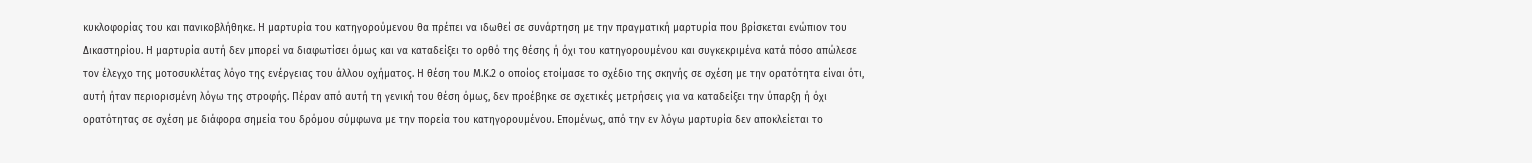κυκλοφορίας του και πανικοβλήθηκε. Η μαρτυρία του κατηγορούμενου θα πρέπει να ιδωθεί σε συνάρτηση με την πραγματική μαρτυρία που βρίσκεται ενώπιον του Δικαστηρίου. Η μαρτυρία αυτή δεν μπορεί να διαφωτίσει όμως και να καταδείξει το ορθό της θέσης ή όχι του κατηγορουμένου και συγκεκριμένα κατά πόσο απώλεσε τον έλεγχο της μοτοσυκλέτας λόγο της ενέργειας του άλλου οχήματος. Η θέση του Μ.Κ.2 ο οποίος ετοίμασε το σχέδιο της σκηνής σε σχέση με την ορατότητα είναι ότι, αυτή ήταν περιορισμένη λόγω της στροφής. Πέραν από αυτή τη γενική του θέση όμως, δεν προέβηκε σε σχετικές μετρήσεις για να καταδείξει την ύπαρξη ή όχι ορατότητας σε σχέση με διάφορα σημεία του δρόμου σύμφωνα με την πορεία του κατηγορουμένου. Επομένως, από την εν λόγω μαρτυρία δεν αποκλείεται το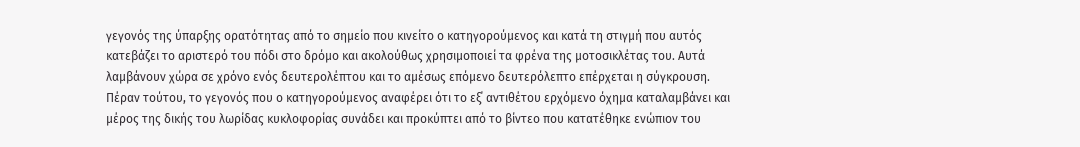γεγονός της ύπαρξης ορατότητας από το σημείο που κινείτο ο κατηγορούμενος και κατά τη στιγμή που αυτός κατεβάζει το αριστερό του πόδι στο δρόμο και ακολούθως χρησιμοποιεί τα φρένα της μοτοσικλέτας του. Αυτά λαμβάνουν χώρα σε χρόνο ενός δευτερολέπτου και το αμέσως επόμενο δευτερόλεπτο επέρχεται η σύγκρουση. Πέραν τούτου, το γεγονός που ο κατηγορούμενος αναφέρει ότι το εξ΄ αντιθέτου ερχόμενο όχημα καταλαμβάνει και μέρος της δικής του λωρίδας κυκλοφορίας συνάδει και προκύπτει από το βίντεο που κατατέθηκε ενώπιον του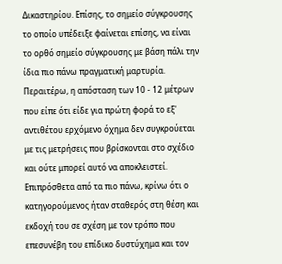Δικαστηρίου. Επίσης, το σημείο σύγκρουσης το οποίο υπέδειξε φαίνεται επίσης, να είναι το ορθό σημείο σύγκρουσης με βάση πάλι την ίδια πιο πάνω πραγματική μαρτυρία. Περαιτέρω, η απόσταση των 10 - 12 μέτρων που είπε ότι είδε για πρώτη φορά το εξ' αντιθέτου ερχόμενο όχημα δεν συγκρούεται με τις μετρήσεις που βρίσκονται στο σχέδιο και ούτε μπορεί αυτό να αποκλειστεί. Επιπρόσθετα από τα πιο πάνω, κρίνω ότι ο κατηγορούμενος ήταν σταθερός στη θέση και εκδοχή του σε σχέση με τον τρόπο που επεσυνέβη του επίδικο δυστύχημα και τον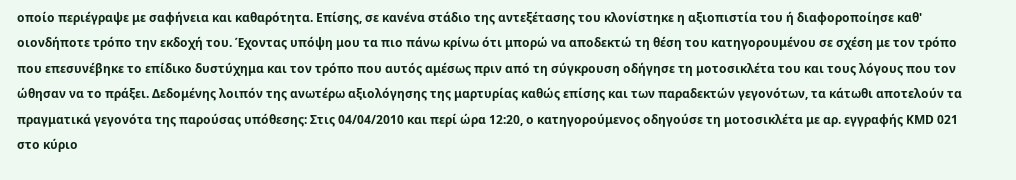οποίο περιέγραψε με σαφήνεια και καθαρότητα. Επίσης, σε κανένα στάδιο της αντεξέτασης του κλονίστηκε η αξιοπιστία του ή διαφοροποίησε καθ' οιονδήποτε τρόπο την εκδοχή του. Έχοντας υπόψη μου τα πιο πάνω κρίνω ότι μπορώ να αποδεκτώ τη θέση του κατηγορουμένου σε σχέση με τον τρόπο που επεσυνέβηκε το επίδικο δυστύχημα και τον τρόπο που αυτός αμέσως πριν από τη σύγκρουση οδήγησε τη μοτοσικλέτα του και τους λόγους που τον ώθησαν να το πράξει. Δεδομένης λοιπόν της ανωτέρω αξιολόγησης της μαρτυρίας καθώς επίσης και των παραδεκτών γεγονότων, τα κάτωθι αποτελούν τα πραγματικά γεγονότα της παρούσας υπόθεσης: Στις 04/04/2010 και περί ώρα 12:20, ο κατηγορούμενος οδηγούσε τη μοτοσικλέτα με αρ. εγγραφής ΚΜD 021 στo κύριο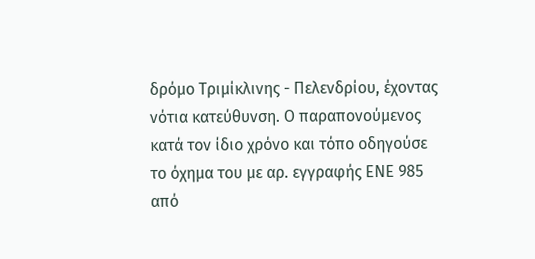δρόμο Τριμίκλινης - Πελενδρίου, έχοντας νότια κατεύθυνση. Ο παραπονούμενος κατά τον ίδιο χρόνο και τόπο οδηγούσε το όχημα του με αρ. εγγραφής EΝΕ 985 από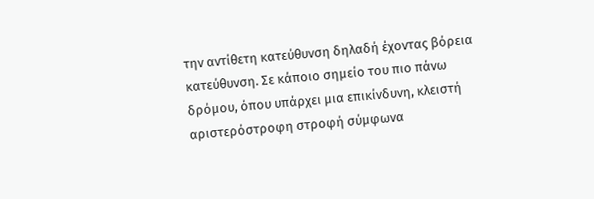την αντίθετη κατεύθυνση δηλαδή έχοντας βόρεια κατεύθυνση. Σε κάποιο σημείο του πιο πάνω δρόμου, όπου υπάρχει μια επικίνδυνη, κλειστή αριστερόστροφη στροφή σύμφωνα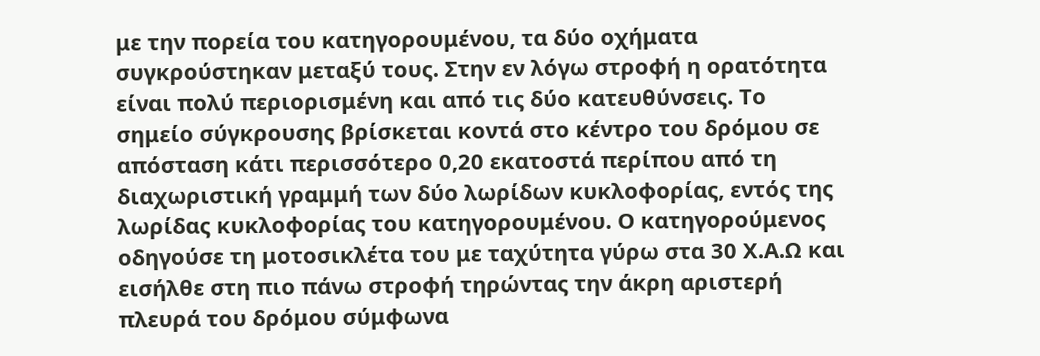με την πορεία του κατηγορουμένου, τα δύο οχήματα συγκρούστηκαν μεταξύ τους. Στην εν λόγω στροφή η ορατότητα είναι πολύ περιορισμένη και από τις δύο κατευθύνσεις. Το σημείο σύγκρουσης βρίσκεται κοντά στο κέντρο του δρόμου σε απόσταση κάτι περισσότερο 0,20 εκατοστά περίπου από τη διαχωριστική γραμμή των δύο λωρίδων κυκλοφορίας, εντός της λωρίδας κυκλοφορίας του κατηγορουμένου. Ο κατηγορούμενος οδηγούσε τη μοτοσικλέτα του με ταχύτητα γύρω στα 30 Χ.Α.Ω και εισήλθε στη πιο πάνω στροφή τηρώντας την άκρη αριστερή πλευρά του δρόμου σύμφωνα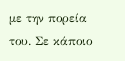με την πορεία του. Σε κάποιο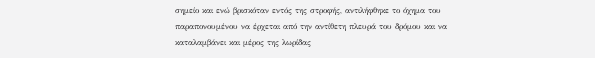σημείο και ενώ βρισκόταν εντός της στροφής, αντιλήφθηκε το όχημα του παραπονουμένου να έρχεται από την αντίθετη πλευρά του δρόμου και να καταλαμβάνει και μέρος της λωρίδας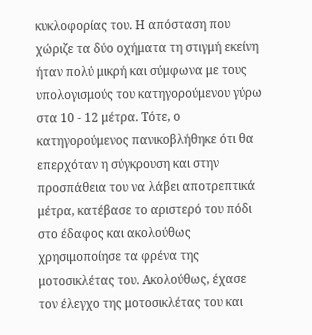κυκλοφορίας του. Η απόσταση που χώριζε τα δύο οχήματα τη στιγμή εκείνη ήταν πολύ μικρή και σύμφωνα με τους υπολογισμούς του κατηγορούμενου γύρω στα 10 - 12 μέτρα. Τότε, ο κατηγορούμενος πανικοβλήθηκε ότι θα επερχόταν η σύγκρουση και στην προσπάθεια του να λάβει αποτρεπτικά μέτρα, κατέβασε το αριστερό του πόδι στο έδαφος και ακολούθως χρησιμοποίησε τα φρένα της μοτοσικλέτας του. Ακολούθως, έχασε τον έλεγχο της μοτοσικλέτας του και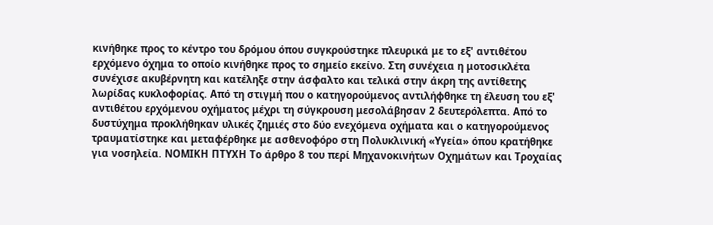κινήθηκε προς το κέντρο του δρόμου όπου συγκρούστηκε πλευρικά με το εξ' αντιθέτου ερχόμενο όχημα το οποίο κινήθηκε προς το σημείο εκείνο. Στη συνέχεια η μοτοσικλέτα συνέχισε ακυβέρνητη και κατέληξε στην άσφαλτο και τελικά στην άκρη της αντίθετης λωρίδας κυκλοφορίας. Από τη στιγμή που ο κατηγορούμενος αντιλήφθηκε τη έλευση του εξ' αντιθέτου ερχόμενου οχήματος μέχρι τη σύγκρουση μεσολάβησαν 2 δευτερόλεπτα. Από το δυστύχημα προκλήθηκαν υλικές ζημιές στο δύο ενεχόμενα οχήματα και ο κατηγορούμενος τραυματίστηκε και μεταφέρθηκε με ασθενοφόρο στη Πολυκλινική «Υγεία» όπου κρατήθηκε για νοσηλεία. ΝΟΜΙΚΗ ΠΤΥΧΗ Το άρθρο 8 του περί Μηχανοκινήτων Οχημάτων και Τροχαίας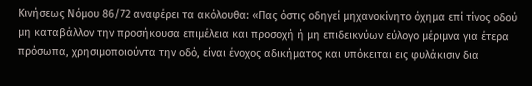Κινήσεως Νόμου 86/72 αναφέρει τα ακόλουθα: «Πας όστις οδηγεί μηχανοκίνητο όχημα επί τίνος οδού μη καταβάλλον την προσήκουσα επιμέλεια και προσοχή ή μη επιδεικνύων εύλογο μέριμνα για έτερα πρόσωπα, χρησιμοποιούντα την οδό, είναι ένοχος αδικήματος και υπόκειται εις φυλάκισιν δια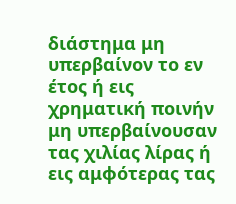διάστημα μη υπερβαίνον το εν έτος ή εις χρηματική ποινήν μη υπερβαίνουσαν τας χιλίας λίρας ή εις αμφότερας τας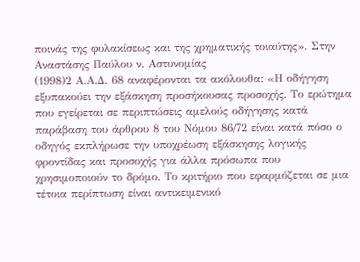ποινάς της φυλακίσεως και της χρηματικής τοιαύτης». Στην Αναστάσης Παύλου ν. Αστυνομίας
(1998)2 Α.Α.Δ. 68 αναφέρονται τα ακόλουθα: «Η οδήγηση εξυπακούει την εξάσκηση προσήκουσας προσοχής. Το ερώτημα που εγείρεται σε περιπτώσεις αμελούς οδήγησης κατά παράβαση του άρθρου 8 του Νόμου 86/72 είναι κατά πόσο ο οδηγός εκπλήρωσε την υποχρέωση εξάσκησης λογικής φροντίδας και προσοχής για άλλα πρόσωπα που χρησιμοποιούν το δρόμο. Το κριτήριο που εφαρμόζεται σε μια τέτοια περίπτωση είναι αντικειμενικό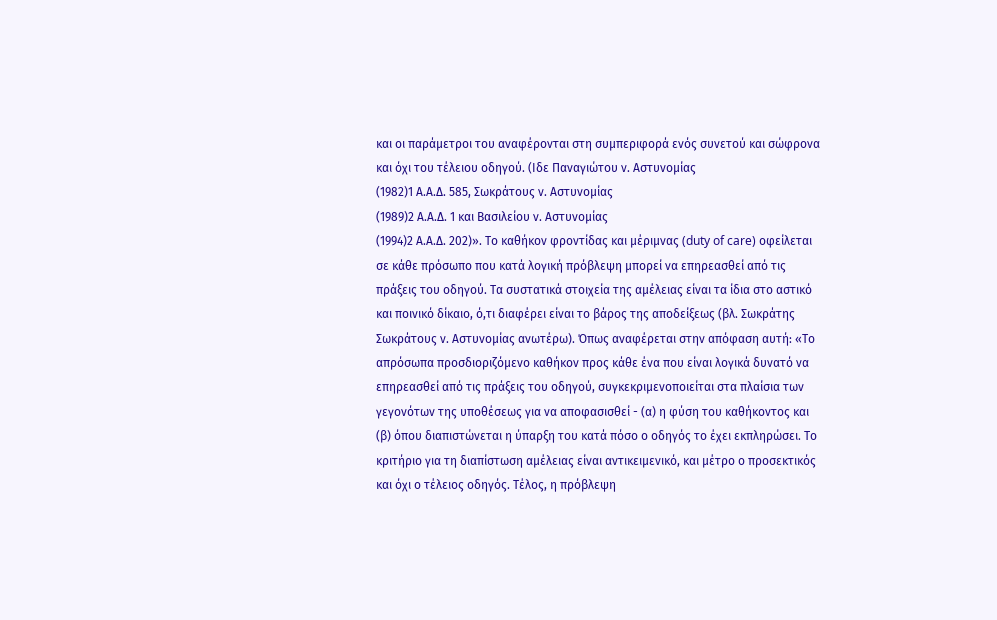και οι παράμετροι του αναφέρονται στη συμπεριφορά ενός συνετού και σώφρονα και όχι του τέλειου οδηγού. (Ιδε Παναγιώτου ν. Αστυνομίας
(1982)1 Α.Α.Δ. 585, Σωκράτους ν. Αστυνομίας
(1989)2 Α.Α.Δ. 1 και Βασιλείου ν. Αστυνομίας
(1994)2 Α.Α.Δ. 202)». Το καθήκον φροντίδας και μέριμνας (duty of care) οφείλεται σε κάθε πρόσωπο που κατά λογική πρόβλεψη μπορεί να επηρεασθεί από τις πράξεις του οδηγού. Τα συστατικά στοιχεία της αμέλειας είναι τα ίδια στο αστικό και ποινικό δίκαιο, ό,τι διαφέρει είναι το βάρος της αποδείξεως (βλ. Σωκράτης Σωκράτους ν. Αστυνομίας ανωτέρω). Όπως αναφέρεται στην απόφαση αυτή: «Το απρόσωπα προσδιοριζόμενο καθήκον προς κάθε ένα που είναι λογικά δυνατό να επηρεασθεί από τις πράξεις του οδηγού, συγκεκριμενοποιείται στα πλαίσια των γεγονότων της υποθέσεως για να αποφασισθεί - (α) η φύση του καθήκοντος και (β) όπου διαπιστώνεται η ύπαρξη του κατά πόσο ο οδηγός το έχει εκπληρώσει. Το κριτήριο για τη διαπίστωση αμέλειας είναι αντικειμενικό, και μέτρο ο προσεκτικός και όχι ο τέλειος οδηγός. Τέλος, η πρόβλεψη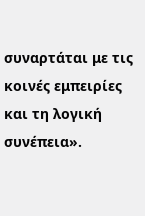συναρτάται με τις κοινές εμπειρίες και τη λογική συνέπεια».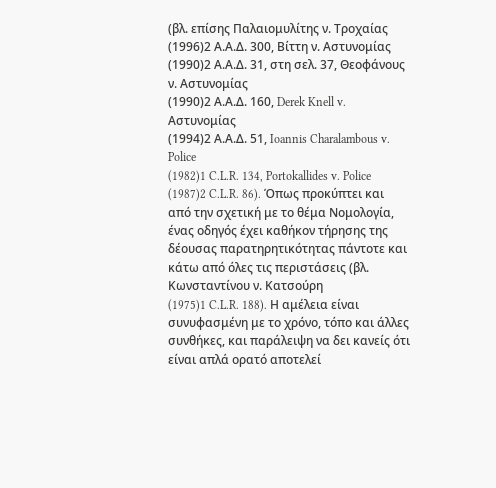(βλ. επίσης Παλαιομυλίτης ν. Τροχαίας
(1996)2 Α.Α.Δ. 300, Βίττη ν. Αστυνομίας
(1990)2 Α.Α.Δ. 31, στη σελ. 37, Θεοφάνους ν. Αστυνομίας
(1990)2 Α.Α.Δ. 160, Derek Knell v. Αστυνομίας
(1994)2 Α.Α.Δ. 51, Ioannis Charalambous v. Police
(1982)1 C.L.R. 134, Portokallides v. Police
(1987)2 C.L.R. 86). Όπως προκύπτει και από την σχετική με το θέμα Νομολογία, ένας οδηγός έχει καθήκον τήρησης της δέουσας παρατηρητικότητας πάντοτε και κάτω από όλες τις περιστάσεις (βλ. Κωνσταντίνου ν. Κατσούρη
(1975)1 C.L.R. 188). Η αμέλεια είναι συνυφασμένη με το χρόνο, τόπο και άλλες συνθήκες, και παράλειψη να δει κανείς ότι είναι απλά ορατό αποτελεί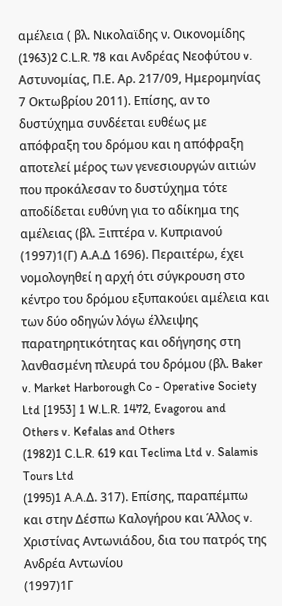αμέλεια ( βλ. Νικολαϊδης ν. Οικονομίδης
(1963)2 C.L.R. 78 και Ανδρέας Νεοφύτου v. Aστυνομίας, Π.Ε. Αρ. 217/09, Ημερομηνίας 7 Οκτωβρίου 2011). Επίσης, αν το δυστύχημα συνδέεται ευθέως με απόφραξη του δρόμου και η απόφραξη αποτελεί μέρος των γενεσιουργών αιτιών που προκάλεσαν το δυστύχημα τότε αποδίδεται ευθύνη για το αδίκημα της αμέλειας (βλ. Ξιπτέρα ν. Κυπριανού
(1997)1(Γ) Α.Α.Δ 1696). Περαιτέρω, έχει νομολογηθεί η αρχή ότι σύγκρουση στο κέντρο του δρόμου εξυπακούει αμέλεια και των δύο οδηγών λόγω έλλειψης παρατηρητικότητας και οδήγησης στη λανθασμένη πλευρά του δρόμου (βλ. Baker v. Market Harborough Co - Operative Society Ltd [1953] 1 W.L.R. 1472, Evagorou and Others v. Kefalas and Others
(1982)1 C.L.R. 619 και Teclima Ltd v. Salamis Tours Ltd
(1995)1 A.A.Δ. 317). Επίσης, παραπέμπω και στην Δέσπω Καλογήρου και Άλλος v. Xριστίνας Αντωνιάδου, δια του πατρός της Ανδρέα Αντωνίου
(1997)1Γ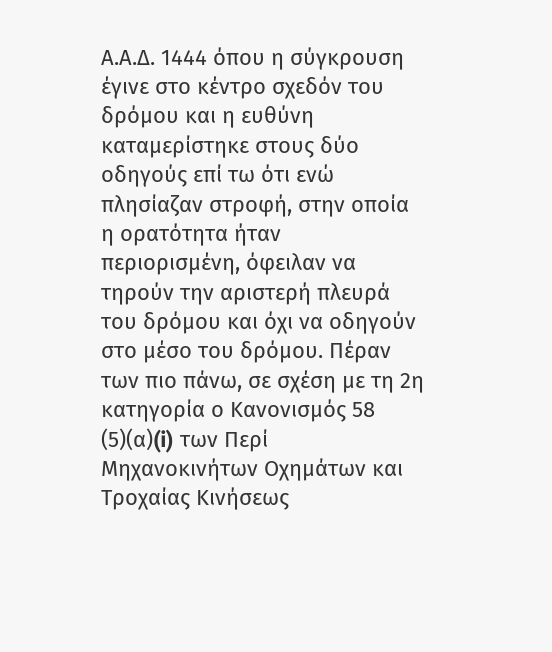Α.Α.Δ. 1444 όπου η σύγκρουση έγινε στο κέντρο σχεδόν του δρόμου και η ευθύνη καταμερίστηκε στους δύο οδηγούς επί τω ότι ενώ πλησίαζαν στροφή, στην οποία η ορατότητα ήταν περιορισμένη, όφειλαν να τηρούν την αριστερή πλευρά του δρόμου και όχι να οδηγούν στο μέσο του δρόμου. Πέραν των πιο πάνω, σε σχέση με τη 2η κατηγορία ο Κανονισμός 58
(5)(α)(i) των Περί Μηχανοκινήτων Οχημάτων και Τροχαίας Κινήσεως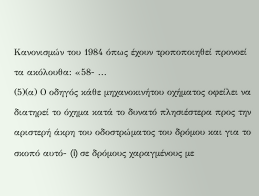Κανονισμών του 1984 όπως έχουν τροποποιηθεί προνοεί τα ακόλουθα: «58- ...
(5)(α) Ο οδηγός κάθε μηχανοκινήτου οχήματος οφείλει να διατηρεί το όχημα κατά το δυνατό πλησιέστερα προς την αριστερή άκρη του οδοστρώματος του δρόμου και για το σκοπό αυτό- (i) σε δρόμους χαραγμένους με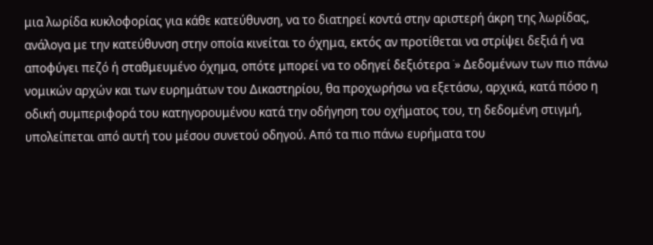μια λωρίδα κυκλοφορίας για κάθε κατεύθυνση, να το διατηρεί κοντά στην αριστερή άκρη της λωρίδας, ανάλογα με την κατεύθυνση στην οποία κινείται το όχημα, εκτός αν προτίθεται να στρίψει δεξιά ή να αποφύγει πεζό ή σταθμευμένο όχημα, οπότε μπορεί να το οδηγεί δεξιότερα ˙» Δεδομένων των πιο πάνω νομικών αρχών και των ευρημάτων του Δικαστηρίου, θα προχωρήσω να εξετάσω, αρχικά, κατά πόσο η οδική συμπεριφορά του κατηγορουμένου κατά την οδήγηση του οχήματος του, τη δεδομένη στιγμή, υπολείπεται από αυτή του μέσου συνετού οδηγού. Από τα πιο πάνω ευρήματα του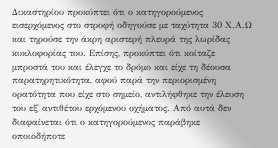Δικαστηρίου προκύπτει ότι ο κατηγορούμενος εισερχόμενος στο στροφή οδηγούσε με ταχύτητα 30 Χ.Α.Ω και τηρούσε την άκρη αριστερή πλευρά της λωρίδας κυκλοφορίας του. Επίσης, προκύπτει ότι κοίταζε μπροστά του και έλεγχε το δρόμο και είχε τη δέουσα παρατηρητικότητα, αφού παρά την περιορισμένη ορατότητα που είχε στο σημείο, αντιλήφθηκε την έλευση του εξ' αντιθέτου ερχόμενου οχήματος. Από αυτά δεν διαφαίνεται ότι ο κατηγορούμενος παράβηκε οποιοδήποτε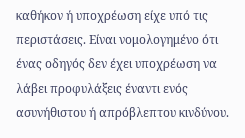καθήκον ή υποχρέωση είχε υπό τις περιστάσεις. Είναι νομολογημένο ότι ένας οδηγός δεν έχει υποχρέωση να λάβει προφυλάξεις έναντι ενός ασυνήθιστου ή απρόβλεπτου κινδύνου.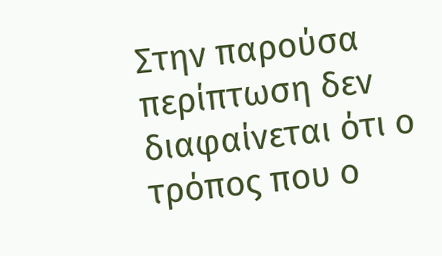Στην παρούσα περίπτωση δεν διαφαίνεται ότι ο τρόπος που ο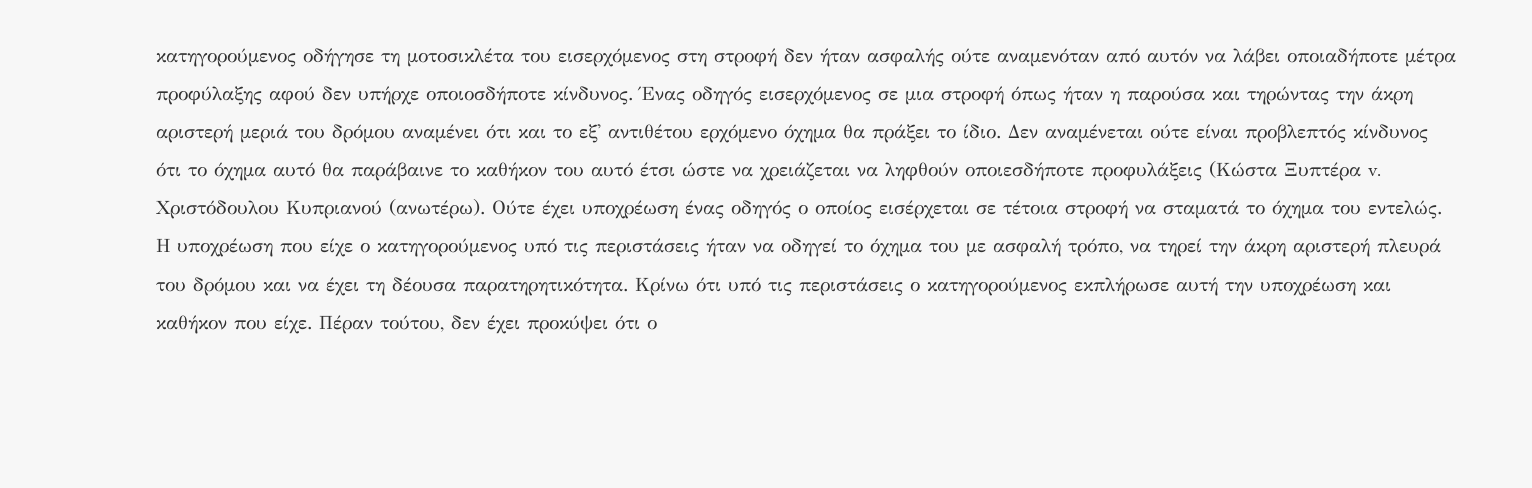κατηγορούμενος οδήγησε τη μοτοσικλέτα του εισερχόμενος στη στροφή δεν ήταν ασφαλής ούτε αναμενόταν από αυτόν να λάβει οποιαδήποτε μέτρα προφύλαξης αφού δεν υπήρχε οποιοσδήποτε κίνδυνος. Ένας οδηγός εισερχόμενος σε μια στροφή όπως ήταν η παρούσα και τηρώντας την άκρη αριστερή μεριά του δρόμου αναμένει ότι και το εξ' αντιθέτου ερχόμενο όχημα θα πράξει το ίδιο. Δεν αναμένεται ούτε είναι προβλεπτός κίνδυνος ότι το όχημα αυτό θα παράβαινε το καθήκον του αυτό έτσι ώστε να χρειάζεται να ληφθούν οποιεσδήποτε προφυλάξεις (Κώστα Ξυπτέρα v. Χριστόδουλου Κυπριανού (ανωτέρω). Ούτε έχει υποχρέωση ένας οδηγός ο οποίος εισέρχεται σε τέτοια στροφή να σταματά το όχημα του εντελώς. Η υποχρέωση που είχε ο κατηγορούμενος υπό τις περιστάσεις ήταν να οδηγεί το όχημα του με ασφαλή τρόπο, να τηρεί την άκρη αριστερή πλευρά του δρόμου και να έχει τη δέουσα παρατηρητικότητα. Κρίνω ότι υπό τις περιστάσεις ο κατηγορούμενος εκπλήρωσε αυτή την υποχρέωση και καθήκον που είχε. Πέραν τούτου, δεν έχει προκύψει ότι ο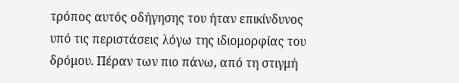τρόπος αυτός οδήγησης του ήταν επικίνδυνος υπό τις περιστάσεις λόγω της ιδιομορφίας του δρόμου. Πέραν των πιο πάνω, από τη στιγμή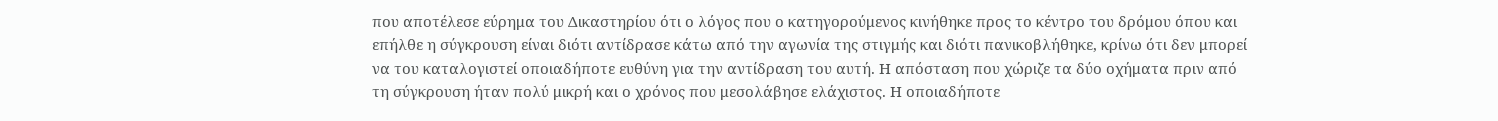που αποτέλεσε εύρημα του Δικαστηρίου ότι ο λόγος που ο κατηγορούμενος κινήθηκε προς το κέντρο του δρόμου όπου και επήλθε η σύγκρουση είναι διότι αντίδρασε κάτω από την αγωνία της στιγμής και διότι πανικοβλήθηκε, κρίνω ότι δεν μπορεί να του καταλογιστεί οποιαδήποτε ευθύνη για την αντίδραση του αυτή. Η απόσταση που χώριζε τα δύο οχήματα πριν από τη σύγκρουση ήταν πολύ μικρή και ο χρόνος που μεσολάβησε ελάχιστος. Η οποιαδήποτε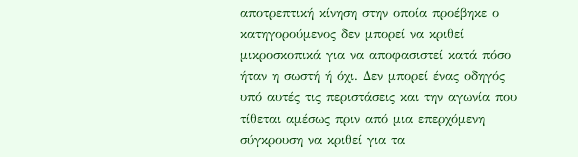αποτρεπτική κίνηση στην οποία προέβηκε ο κατηγορούμενος δεν μπορεί να κριθεί μικροσκοπικά για να αποφασιστεί κατά πόσο ήταν η σωστή ή όχι. Δεν μπορεί ένας οδηγός υπό αυτές τις περιστάσεις και την αγωνία που τίθεται αμέσως πριν από μια επερχόμενη σύγκρουση να κριθεί για τα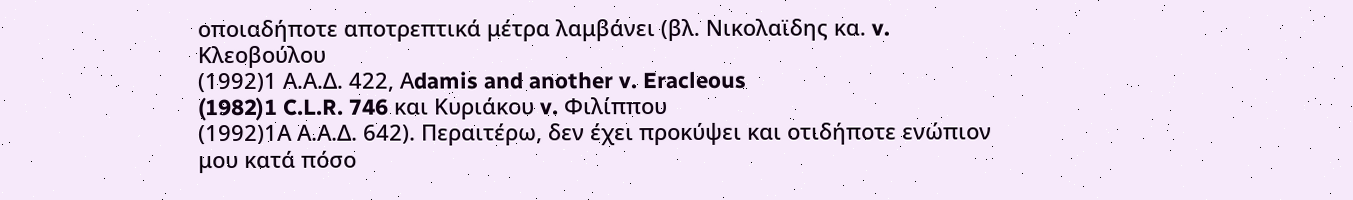οποιαδήποτε αποτρεπτικά μέτρα λαμβάνει (βλ. Νικολαϊδης κα. v. Kλεοβούλου
(1992)1 Α.Α.Δ. 422, Αdamis and another v. Eracleous
(1982)1 C.L.R. 746 και Κυριάκου v. Φιλίππου
(1992)1Α Α.Α.Δ. 642). Περαιτέρω, δεν έχει προκύψει και οτιδήποτε ενώπιον μου κατά πόσο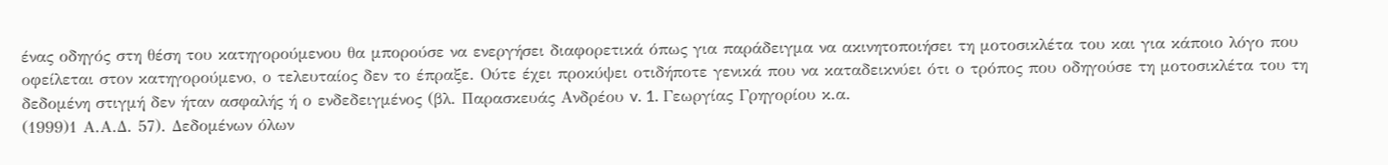ένας οδηγός στη θέση του κατηγορούμενου θα μπορούσε να ενεργήσει διαφορετικά όπως για παράδειγμα να ακινητοποιήσει τη μοτοσικλέτα του και για κάποιο λόγο που οφείλεται στον κατηγορούμενο, ο τελευταίος δεν το έπραξε. Ούτε έχει προκύψει οτιδήποτε γενικά που να καταδεικνύει ότι ο τρόπος που οδηγούσε τη μοτοσικλέτα του τη δεδομένη στιγμή δεν ήταν ασφαλής ή ο ενδεδειγμένος (βλ. Παρασκευάς Ανδρέου v. 1. Γεωργίας Γρηγορίου κ.α.
(1999)1 Α.Α.Δ. 57). Δεδομένων όλων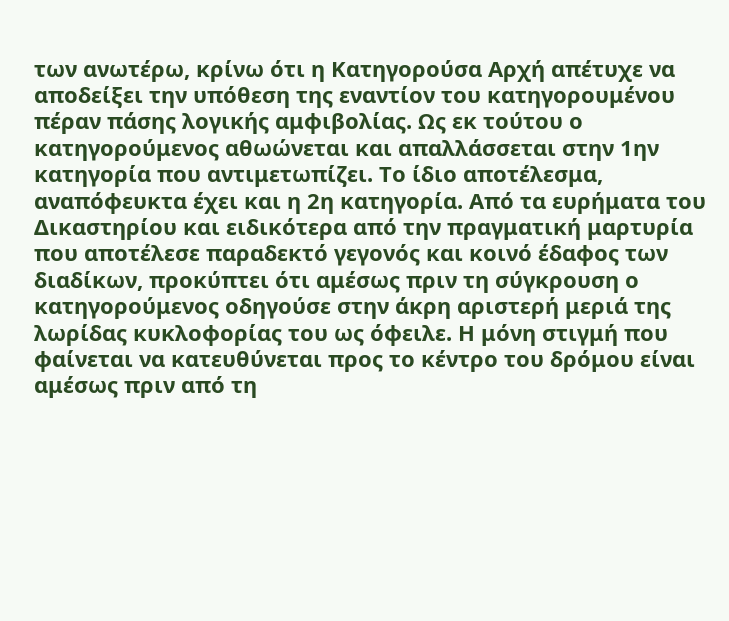των ανωτέρω, κρίνω ότι η Κατηγορούσα Αρχή απέτυχε να αποδείξει την υπόθεση της εναντίον του κατηγορουμένου πέραν πάσης λογικής αμφιβολίας. Ως εκ τούτου ο κατηγορούμενος αθωώνεται και απαλλάσσεται στην 1ην κατηγορία που αντιμετωπίζει. Το ίδιο αποτέλεσμα, αναπόφευκτα έχει και η 2η κατηγορία. Από τα ευρήματα του Δικαστηρίου και ειδικότερα από την πραγματική μαρτυρία που αποτέλεσε παραδεκτό γεγονός και κοινό έδαφος των διαδίκων, προκύπτει ότι αμέσως πριν τη σύγκρουση ο κατηγορούμενος οδηγούσε στην άκρη αριστερή μεριά της λωρίδας κυκλοφορίας του ως όφειλε. Η μόνη στιγμή που φαίνεται να κατευθύνεται προς το κέντρο του δρόμου είναι αμέσως πριν από τη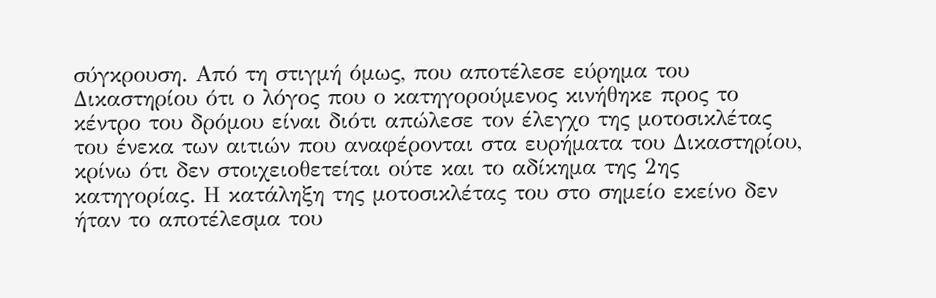σύγκρουση. Από τη στιγμή όμως, που αποτέλεσε εύρημα του Δικαστηρίου ότι ο λόγος που ο κατηγορούμενος κινήθηκε προς το κέντρο του δρόμου είναι διότι απώλεσε τον έλεγχο της μοτοσικλέτας του ένεκα των αιτιών που αναφέρονται στα ευρήματα του Δικαστηρίου, κρίνω ότι δεν στοιχειοθετείται ούτε και το αδίκημα της 2ης κατηγορίας. Η κατάληξη της μοτοσικλέτας του στο σημείο εκείνο δεν ήταν το αποτέλεσμα του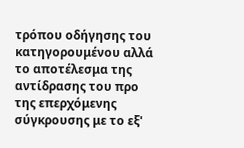τρόπου οδήγησης του κατηγορουμένου αλλά το αποτέλεσμα της αντίδρασης του προ της επερχόμενης σύγκρουσης με το εξ'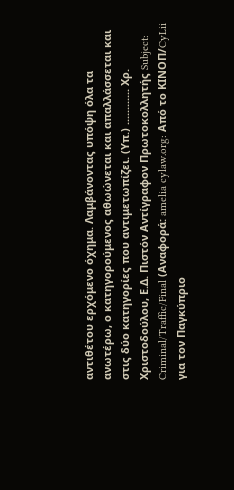αντιθέτου ερχόμενο όχημα. Λαμβάνοντας υπόψη όλα τα ανωτέρω, ο κατηγορούμενος αθωώνεται και απαλλάσσεται και στις δύο κατηγορίες που αντιμετωπίζει. (Υπ.) ............ Χρ. Χριστοδούλου, Ε.Δ. Πιστόν Αντίγραφον Πρωτοκολλητής Subject: Criminal/Traffic/Final (Αναφορά: amelia cylaw.org: Από το ΚΙΝOΠ/CyLii για τον Παγκύπριο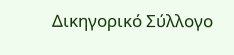Δικηγορικό Σύλλογο